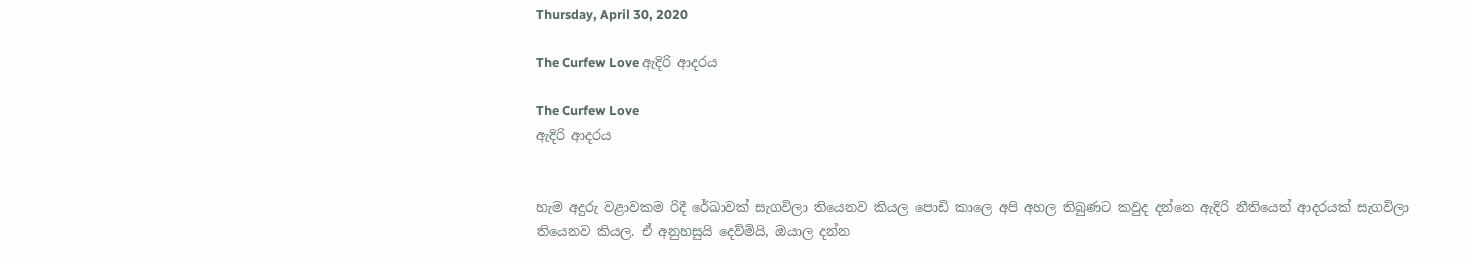Thursday, April 30, 2020

The Curfew Love ඇදිරි ආදරය

The Curfew Love
ඇදිරි ආදරය


හැම අදුරු වළාවකම රිදී රේඛාවක් සැගවිලා තියෙනව කියල පොඩි කාලෙ අපි අහල තිබුණට කවුද දන්නෙ ඇදිරි නීතියෙත් ආදරයක් සැගවිලා තියෙනව කියල. ඒ අනුහසුයි දෙව්මියි, ඔයාල දන්න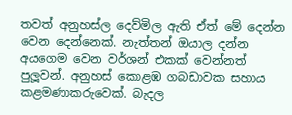තවත් අනුහස්ල දෙව්මිල ඇති ඒත් මේ දෙන්න වෙන දෙන්නෙක්. නැත්තන් ඔයාල දන්න අයගෙම වෙන වර්ශන් එකක් වෙන්නත් පුලූවන්. අනුහස් කොළඹ ගබඩාවක සහාය කළමණාකරුවෙක්. බැදල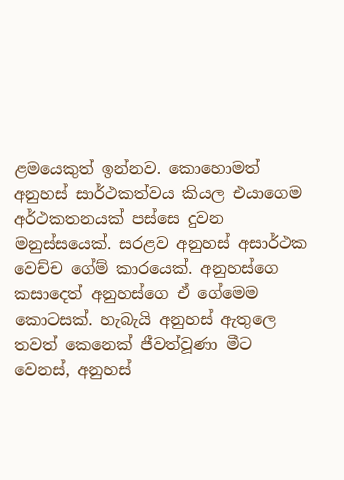ළමයෙකුත් ඉන්නව. කොහොමත් අනුහස් සාර්ථකත්වය කියල එයාගෙම අර්ථකතනයක් පස්සෙ දුවන මනුස්සයෙක්. සරළව අනුහස් අසාර්ථක වෙච්ච ගේම් කාරයෙක්. අනුහස්ගෙ කසාදෙත් අනුහස්ගෙ ඒ ගේමෙම කොටසක්. හැබැයි අනුහස් ඇතුලෙ තවත් කෙනෙක් ජීවත්වූණා මීට වෙනස්, අනුහස්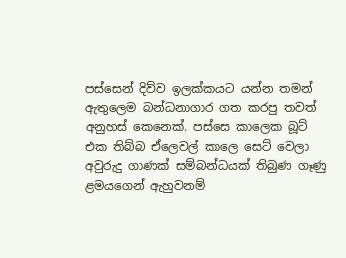පස්සෙන් දිව්ව ඉලක්කයට යන්න තමන් ඇතුලෙම බන්ධනාගාර ගත කරපු තවත් අනුහස් කෙනෙක්. පස්සෙ කාලෙක බූට් එක තිබ්බ ඒලෙවල් කාලෙ සෙට් වෙලා අවුරුදු ගාණක් සම්බන්ධයක් තිබුණ ගෑණු ළමයගෙන් ඇහුවනම්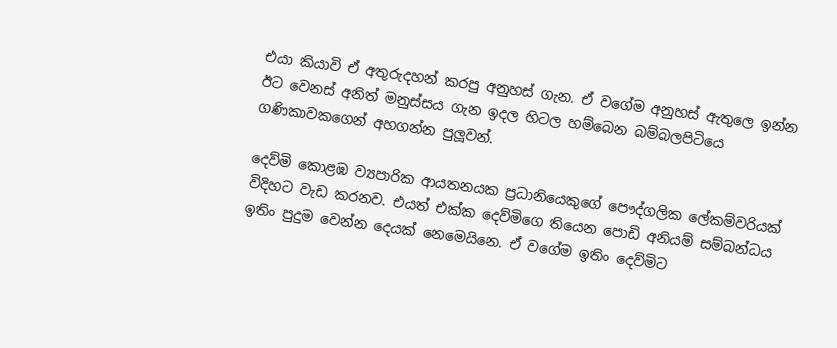එයා කියාවි ඒ අතුරුදහන් කරපු අනුහස් ගැන. ඒ වගේම අනුහස් ඇතුලෙ ඉන්න ඊට වෙනස් අනිත් මනුස්සය ගැන ඉදල හිටල හම්බෙන බම්බලපිටියෙ ගණිකාවකගෙන් අහගන්න පුලූවන්.

දෙව්මි කොළඹ ව්‍යපාරික ආයතනයක ප්‍රධානියෙකුගේ පෞද්ගලික ලේකම්වරියක් විදිහට වැඩ කරනව. එයත් එක්ක දෙව්මිගෙ තියෙන පොඩි අනියම් සම්බන්ධය ඉතිං පුදුම වෙන්න දෙයක් නෙමෙයිනෙ. ඒ වගේම ඉතිං දෙව්මිට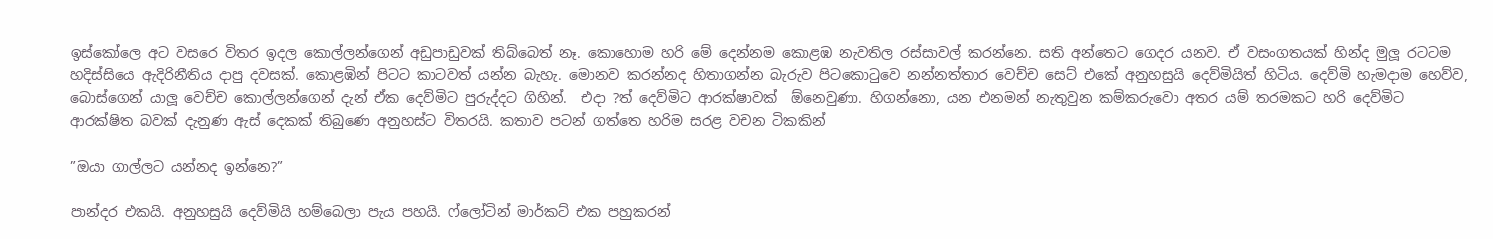ඉස්කෝලෙ අට වසරෙ විතර ඉදල කොල්ලන්ගෙන් අඩුපාඩුවක් තිබ්බෙත් නෑ. කොහොම හරි මේ දෙන්නම කොළඹ නැවතිල රස්සාවල් කරන්නෙ. සති අන්තෙට ගෙදර යනව. ඒ වසංගතයක් හින්ද මුලූ රටටම හදිස්සියෙ ඇදිරිනීතිය දාපු දවසක්. කොළඹින් පිටට කාටවත් යන්න බැහැ. මොනව කරන්නද හිතාගන්න බැරුව පිටකොටුවෙ නන්නත්තාර වෙච්ච සෙට් එකේ අනුහසුයි දෙව්මියිත් හිටිය. දෙව්මි හැමදාම හෙව්ව, බොස්ගෙන් යාලූ වෙච්ච කොල්ලන්ගෙන් දැන් ඒක දෙව්මිට පුරුද්දට ගිහින්.  එදා ?ත් දෙව්මිට ආරක්ෂාවක්  ඕනෙවුණා. හිගන්නො, යන එනමන් නැතුවුන කම්කරුවො අතර යම් තරමකට හරි දෙව්මිට ආරක්ෂිත බවක් දැනුණ ඇස් දෙකක් තිබුණෙ අනුහස්ට විතරයි. කතාව පටන් ගත්තෙ හරිම සරළ වචන ටිකකින්

”ඔයා ගාල්ලට යන්නද ඉන්නෙ?”

පාන්දර එකයි. අනුහසුයි දෙව්මියි හම්බෙලා පැය පහයි. ෆ්ලෝටින් මාර්කට් එක පහුකරන්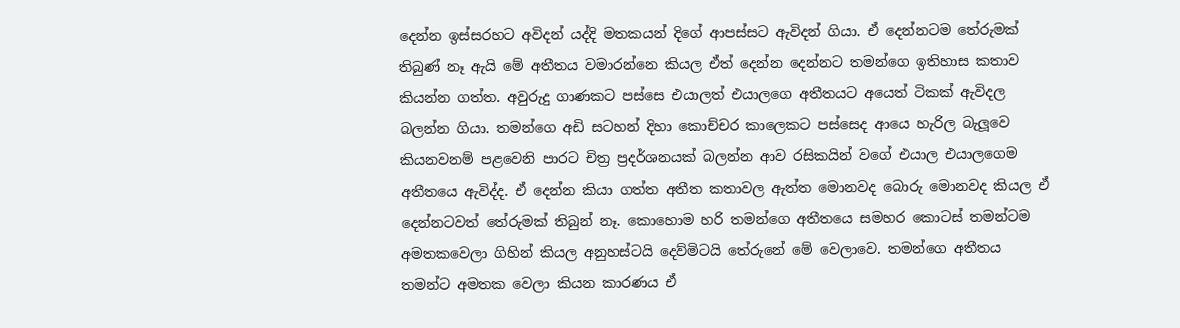දෙන්න ඉස්සරහට අවිදන් යද්දි මතකයන් දිගේ ආපස්සට ඇවිදන් ගියා. ඒ දෙන්නටම තේරුමක් තිබුණ් නෑ ඇයි මේ අතීතය වමාරන්නෙ කියල ඒත් දෙන්න දෙන්නට තමන්ගෙ ඉතිහාස කතාව කියන්න ගත්ත. අවුරුදු ගාණකට පස්සෙ එයාලත් එයාලගෙ අතීතයට අයෙත් ටිකක් ඇවිදල බලන්න ගියා. තමන්ගෙ අඩි සටහන් දිහා කොච්චර කාලෙකට පස්සෙද ආයෙ හැරිල බැලූවෙ කියනවනම් පළවෙනි පාරට චිත්‍ර ප්‍රදර්ශනයක් බලන්න ආව රසිකයින් වගේ එයාල එයාලගෙම අතීතයෙ ඇවිද්ද. ඒ දෙන්න කියා ගත්ත අතීත කතාවල ඇත්ත මොනවද බොරු මොනවද කියල ඒ දෙන්නටවත් තේරුමක් තිබුන් නෑ. කොහොම හරි තමන්ගෙ අතීතයෙ සමහර කොටස් තමන්ටම අමතකවෙලා ගිහින් කියල අනුහස්ටයි දෙව්මිටයි තේරුනේ මේ වෙලාවෙ. තමන්ගෙ අතීතය තමන්ට අමතක වෙලා කියන කාරණය ඒ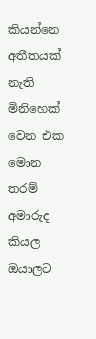කියන්නෙ අතීතයක් නැති මිනිහෙක් වෙන එක මොන තරම් අමාරුද කියල ඔයාලට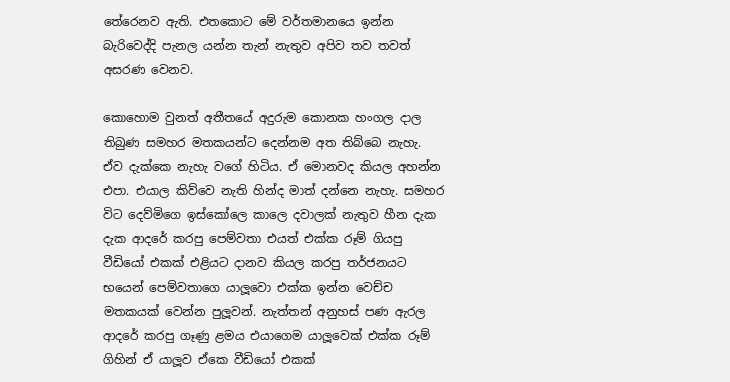තේරෙනව ඇති. එතකොට මේ වර්තමානයෙ ඉන්න බැරිවෙද්දි පැනල යන්න තැන් නැතුව අපිව තව තවත් අසරණ වෙනව.

කොහොම වුනත් අතීතයේ අදුරුම කොනක හංගල දාල තිබුණ සමහර මතකයන්ට දෙන්නම අත තිබ්බෙ නැහැ. ඒව දැක්කෙ නැහැ වගේ හිටිය. ඒ මොනවද කියල අහන්න එපා. එයාල කිව්වෙ නැති හින්ද මාත් දන්නෙ නැහැ. සමහර විට දෙව්මිගෙ ඉස්කෝලෙ කාලෙ දවාලක් නැතුව හීන දැක දැක ආදරේ කරපු පෙම්වතා එයත් එක්ක රූම් ගියපු වීඩියෝ එකක් එළියට දානව කියල කරපු තර්ජනයට භයෙන් පෙම්වතාගෙ යාලූවො එක්ක ඉන්න වෙච්ච මතකයක් වෙන්න පුලූවන්. නැත්තන් අනුහස් පණ ඇරල ආදරේ කරපු ගෑණු ළමය එයාගෙම යාලූවෙක් එක්ක රූම් ගිහින් ඒ යාලූව ඒකෙ වීඩියෝ එකක්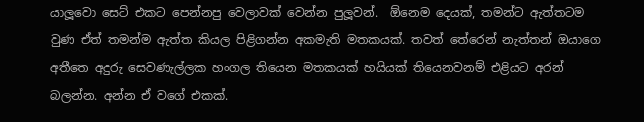යාලූවො සෙට් එකට පෙන්නපු වෙලාවක් වෙන්න පුලූවන්.  ඕනෙම දෙයක්, තමන්ට ඇත්තටම වුණ ඒත් තමන්ම ඇත්ත කියල පිළිගන්න අකමැති මතකයක්. තවත් තේරෙන් නැත්තන් ඔයාගෙ අතීතෙ අදුරු සෙවණැල්ලක හංගල තියෙන මතකයක් හයියක් තියෙනවනම් එළියට අරන් බලන්න. අන්න ඒ වගේ එකක්.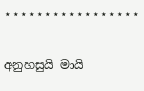⋆⋆⋆⋆⋆⋆⋆⋆⋆⋆⋆⋆⋆⋆⋆⋆⋆

අනුහසුයි මායි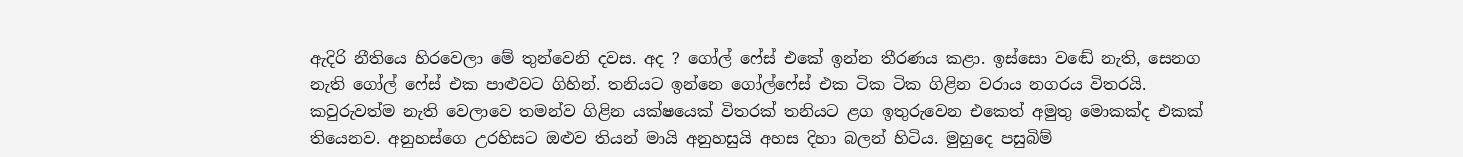ඇදිරි නීතියෙ හිරවෙලා මේ තුන්වෙනි දවස. අද ? ගෝල් ෆේස් එකේ ඉන්න තීරණය කළා. ඉස්සො වඬේ නැති, සෙනග නැති ගෝල් ෆේස් එක පාළුවට ගිහින්. තනියට ඉන්නෙ ගෝල්ෆේස් එක ටික ටික ගිළින වරාය නගරය විතරයි. කවුරුවත්ම නැති වෙලාවෙ තමන්ව ගිළින යක්ෂයෙක් විතරක් තනියට ළග ඉතුරුවෙන එකෙත් අමුතු මොකක්ද එකක් තියෙනව. අනුහස්ගෙ උරහිසට ඔළුව තියන් මායි අනුහසුයි අහස දිහා බලන් හිටිය. මුහුදෙ පසුබිම්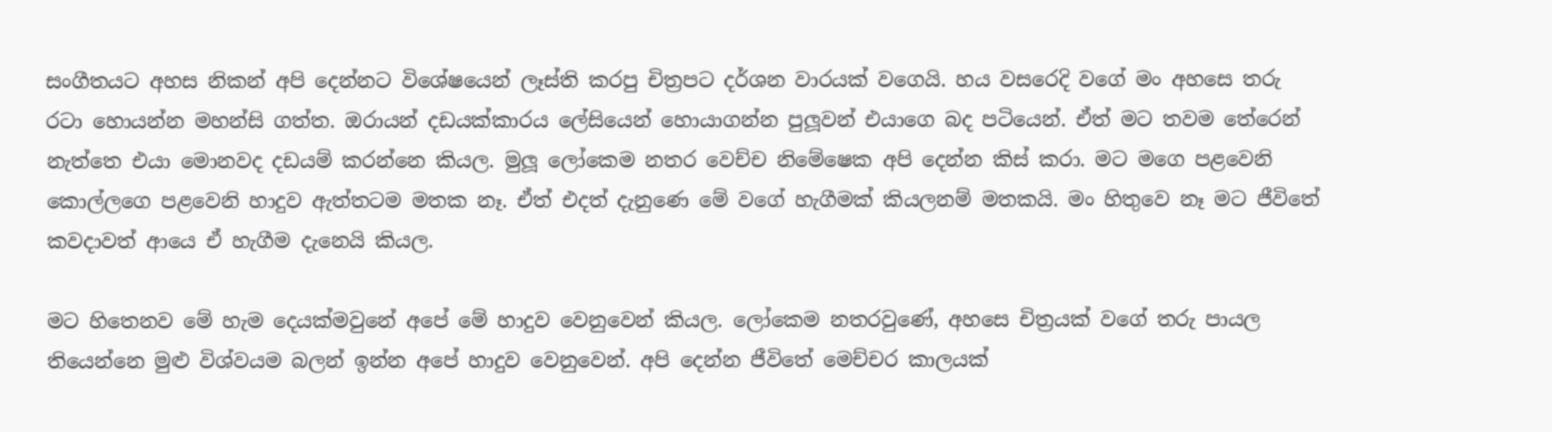සංගීතයට අහස නිකන් අපි දෙන්නට විශේෂයෙන් ලෑස්ති කරපු චිත්‍රපට දර්ශන වාරයක් වගෙයි. හය වසරෙදි වගේ මං අහසෙ තරු රටා හොයන්න මහන්සි ගත්ත. ඔරායන් දඩයක්කාරය ලේසියෙන් හොයාගන්න පුලූවන් එයාගෙ බද පටියෙන්. ඒත් මට තවම තේරෙන් නැත්තෙ එයා මොනවද දඩයම් කරන්නෙ කියල. මුලූ ලෝකෙම නතර වෙච්ච නිමේෂෙක අපි දෙන්න කිස් කරා. මට මගෙ පළවෙනි කොල්ලගෙ පළවෙනි හාදුව ඇත්තටම මතක නෑ. ඒත් එදත් දැනුණෙ මේ වගේ හැගීමක් කියලනම් මතකයි. මං හිතුවෙ නෑ මට ජීවිතේ කවදාවත් ආයෙ ඒ හැගීම දැනෙයි කියල.

මට හිතෙනව මේ හැම දෙයක්මවුනේ අපේ මේ හාදුව වෙනුවෙන් කියල. ලෝකෙම නතරවුණේ, අහසෙ චිත්‍රයක් වගේ තරු පායල තියෙන්නෙ මුළු විශ්වයම බලන් ඉන්න අපේ හාදුව වෙනුවෙන්. අපි දෙන්න ජීවිතේ මෙච්චර කාලයක්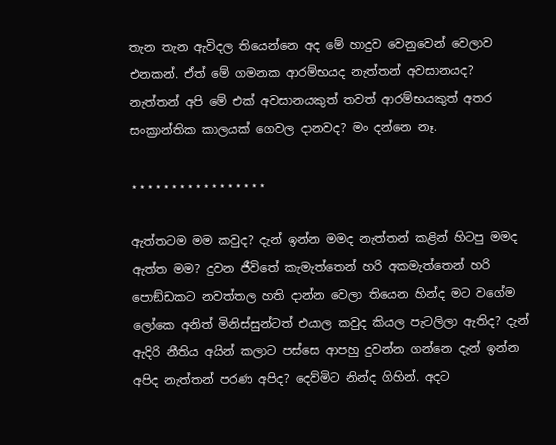තැන තැන ඇවිදල තියෙන්නෙ අද මේ හාදුව වෙනුවෙන් වෙලාව එනකන්. ඒත් මේ ගමනක ආරම්භයද නැත්තන් අවසානයද? නැත්තන් අපි මේ එක් අවසානයකුත් තවත් ආරම්භයකුත් අතර සංක්‍රාන්තික කාලයක් ගෙවල දානවද? මං දන්නෙ නෑ.

⋆⋆⋆⋆⋆⋆⋆⋆⋆⋆⋆⋆⋆⋆⋆⋆⋆

ඇත්තටම මම කවුද? දැන් ඉන්න මමද නැත්තන් කළින් හිටපු මමද ඇත්ත මම? දුවන ජීවිතේ කැමැත්තෙන් හරි අකමැත්තෙන් හරි පොඞ්ඩකට නවත්තල හති දාන්න වෙලා තියෙන හින්ද මට වගේම ලෝකෙ අනිත් මිනිස්සුන්ටත් එයාල කවුද කියල පැටලිලා ඇතිද? දැන් ඇදිරි නීතිය අයින් කලාට පස්සෙ ආපහු දුවන්න ගන්නෙ දැන් ඉන්න අපිද නැත්තන් පරණ අපිද? දෙව්මිට නින්ද ගිහින්. අදට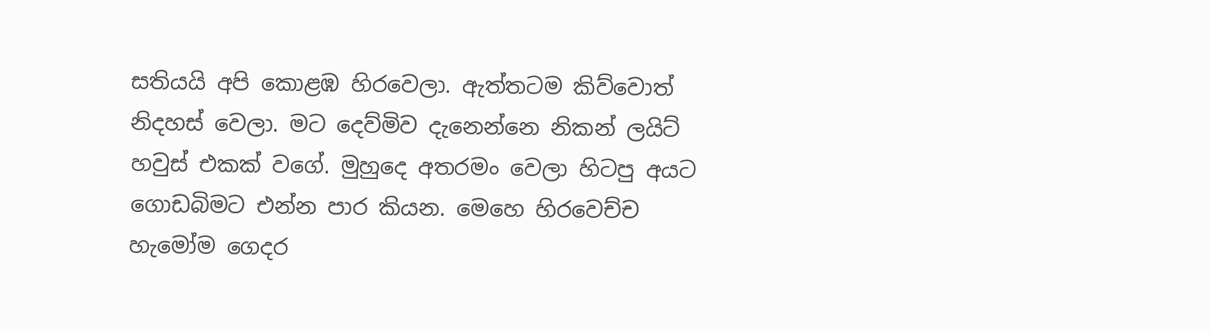සතියයි අපි කොළඹ හිරවෙලා. ඇත්තටම කිව්වොත් නිදහස් වෙලා. මට දෙව්මිව දැනෙන්නෙ නිකන් ලයිට් හවුස් එකක් වගේ. මුහුදෙ අතරමං වෙලා හිටපු අයට ගොඩබිමට එන්න පාර කියන. මෙහෙ හිරවෙච්ච හැමෝම ගෙදර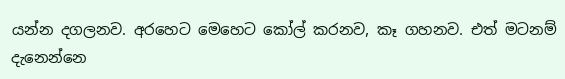යන්න දගලනව. අරහෙට මෙහෙට කෝල් කරනව, කෑ ගහනව. එත් මටනම් දැනෙන්නෙ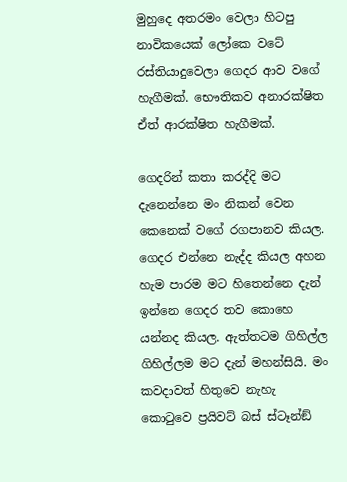මුහුදෙ අතරමං වෙලා හිටපු නාවිකයෙක් ලෝකෙ වටේ රස්තියාදුවෙලා ගෙදර ආව වගේ හැගීමක්. භෞතිකව අනාරක්ෂිත ඒත් ආරක්ෂිත හැගීමක්.

ගෙදරින් කතා කරද්දි මට දැනෙන්නෙ මං නිකන් වෙන කෙනෙක් වගේ රගපානව කියල. ගෙදර එන්නෙ නැද්ද කියල අහන හැම පාරම මට හිතෙන්නෙ දැන් ඉන්නෙ ගෙදර තව කොහෙ යන්නද කියල. ඇත්තටම ගිහිල්ල ගිහිල්ලම මට දැන් මහන්සියි. මං කවදාවත් හිතුවෙ නැහැ කොටුවෙ ප්‍රයිවට් බස් ස්ටෑන්ඞ්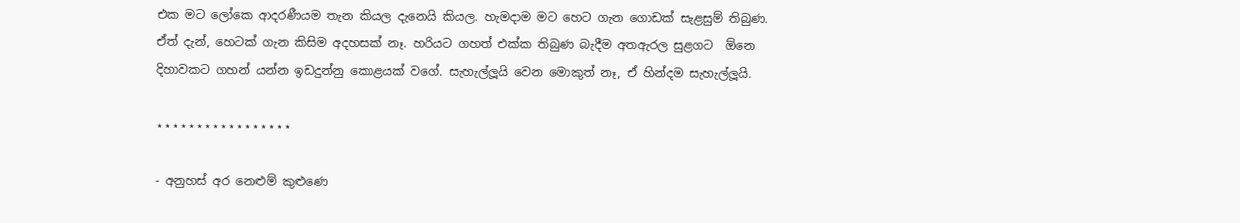එක මට ලෝකෙ ආදරණීයම තැන කියල දැනෙයි කියල. හැමදාම මට හෙට ගැන ගොඩක් සැළසුම් තිබුණ. ඒත් දැන්, හෙටක් ගැන කිසිම අදහසක් නෑ. හරියට ගහත් එක්ක තිබුණ බැදීම අතඇරල සුළගට  ඕනෙ දිහාවකට ගහන් යන්න ඉඩදුන්නු කොළයක් වගේ. සැහැල්ලූයි වෙන මොකුත් නෑ, ඒ හින්දම සැහැල්ලූයි.

⋆⋆⋆⋆⋆⋆⋆⋆⋆⋆⋆⋆⋆⋆⋆⋆⋆

- අනුහස් අර නෙළුම් කුළුණෙ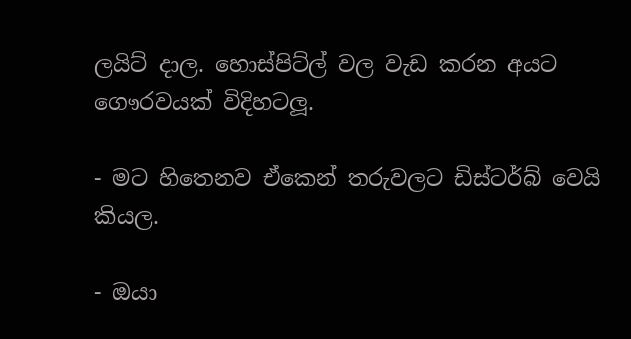ලයිට් දාල. හොස්පිට්ල් වල වැඩ කරන අයට ගෞරවයක් විදිහටලූ.

- මට හිතෙනව ඒකෙන් තරුවලට ඩිස්ටර්බ් වෙයි කියල.

- ඔයා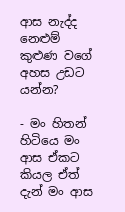ආස නැද්ද නෙළුම් කුළුණ වගේ අහස උඩට යන්න?

- මං හිතන් හිටියෙ මං ආස ඒකට කියල ඒත් දැන් මං ආස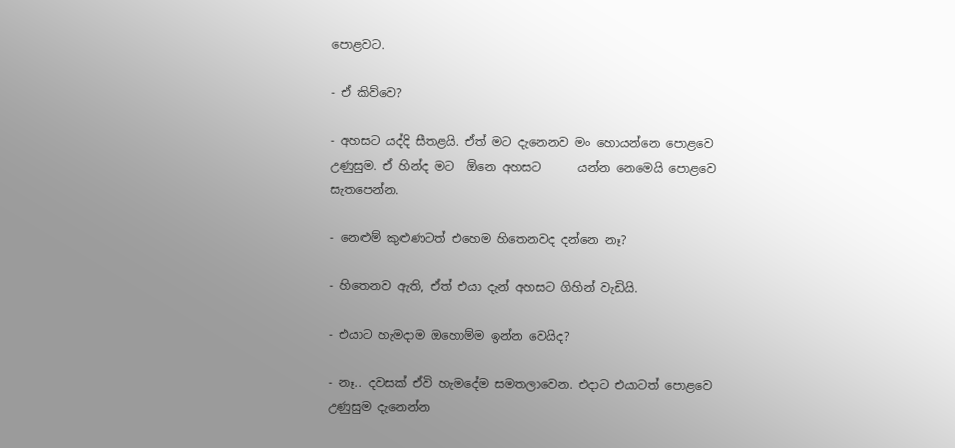පොළවට.

- ඒ කිව්වෙ?

- අහසට යද්දි සීතළයි. ඒත් මට දැනෙනව මං හොයන්නෙ පොළවෙ උණුසුම. ඒ හින්ද මට  ඕනෙ අහසට      යන්න නෙමෙයි පොළවෙ සැතපෙන්න.

- නෙළුම් කුළුණටත් එහෙම හිතෙනවද දන්නෙ නෑ?

- හිතෙනව ඇති, ඒත් එයා දැන් අහසට ගිහින් වැඩියි.

- එයාට හැමදාම ඔහොම්ම ඉන්න වෙයිද?

- නෑ.. දවසක් ඒවි හැමදේම සමතලාවෙන. එදාට එයාටත් පොළවෙ උණුසුම දැනෙන්න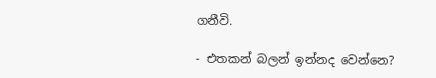ගනීවි.

- එතකන් බලන් ඉන්නද වෙන්නෙ?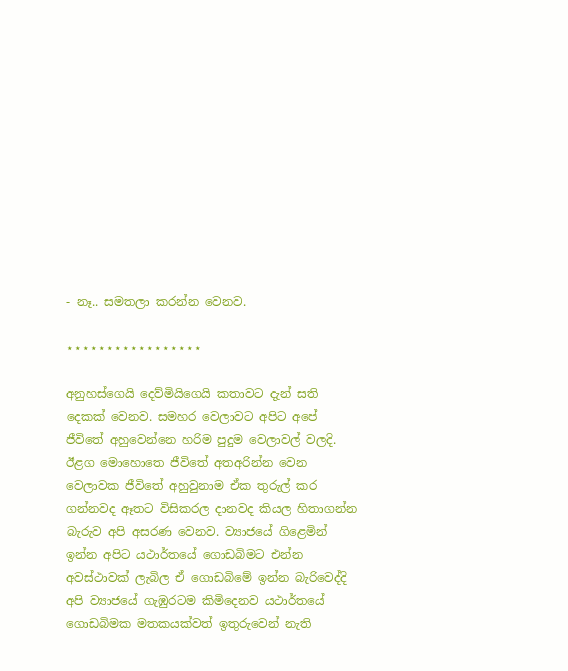- නෑ.. සමතලා කරන්න වෙනව.

⋆⋆⋆⋆⋆⋆⋆⋆⋆⋆⋆⋆⋆⋆⋆⋆⋆

අනුහස්ගෙයි දෙව්මියිගෙයි කතාවට දැන් සති දෙකක් වෙනව. සමහර වෙලාවට අපිට අපේ ජීවිතේ අහුවෙන්නෙ හරිම පුදුම වෙලාවල් වලදි. ඊළග මොහොතෙ ජීවිතේ අතඅරින්න වෙන වෙලාවක ජීවිතේ අහුවුනාම ඒක තුරුල් කර ගන්නවද ඈතට විසිකරල දානවද කියල හිතාගන්න බැරුව අපි අසරණ වෙනව. ව්‍යාජයේ ගිළෙමින් ඉන්න අපිට යථාර්තයේ ගොඩබිමට එන්න අවස්ථාවක් ලැබිල ඒ ගොඩබිමේ ඉන්න බැරිවෙද්දි අපි ව්‍යාජයේ ගැඹුරටම කිමිදෙනව යථාර්තයේ ගොඩබිමක මතකයක්වත් ඉතුරුවෙන් නැති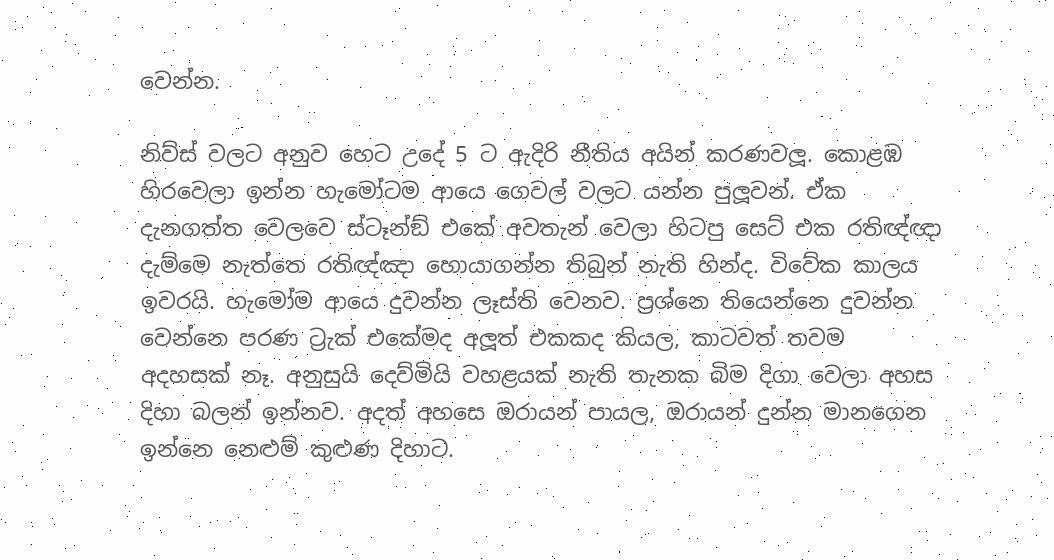වෙන්න.

නිව්ස් වලට අනුව හෙට උදේ 5 ට ඇදිරි නීතිය අයින් කරණවලූ. කොළඹ හිරවෙලා ඉන්න හැමෝටම ආයෙ ගෙවල් වලට යන්න පුලූවන්. ඒක දැනගත්ත වෙලවෙ ස්ටෑන්ඞ් එකේ අවතැන් වෙලා හිටපු සෙට් එක රතිඥ්ඥා දැම්මෙ නැත්තෙ රතිඥ්ඤා හොයාගන්න තිබුන් නැති හින්ද. විවේක කාලය ඉවරයි. හැමෝම ආයෙ දුවන්න ලෑස්ති වෙනව. ප්‍රශ්නෙ තියෙන්නෙ දුවන්න වෙන්නෙ පරණ ට්‍රැක් එකේමද අලූත් එකකද කියල, කාටවත් තවම අදහසක් නෑ. අනුසුයි දෙව්මියි වහළයක් නැති තැනක බිම දිගා වෙලා අහස දිහා බලන් ඉන්නව. අදත් අහසෙ ඔරායන් පායල, ඔරායන් දුන්න මානගෙන ඉන්නෙ නෙළුම් කුළුණ දිහාට.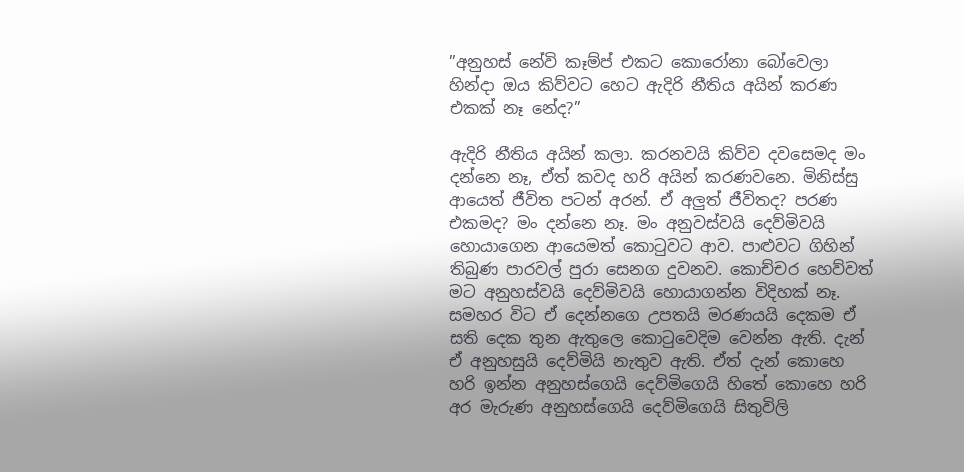”අනුහස් නේවි කෑම්ප් එකට කොරෝනා බෝවෙලා හින්දා ඔය කිව්වට හෙට ඇදිරි නීතිය අයින් කරණ එකක් නෑ නේද?”

ඇදිරි නීතිය අයින් කලා. කරනවයි කිව්ව දවසෙමද මං දන්නෙ නෑ, ඒත් කවද හරි අයින් කරණවනෙ. මිනිස්සු ආයෙත් ජීවිත පටන් අරන්. ඒ අලුත් ජීවිතද? පරණ එකමද? මං දන්නෙ නෑ. මං අනුවස්වයි දෙව්මිවයි හොයාගෙන ආයෙමත් කොටුවට ආව. පාළුවට ගිහින් තිබුණ පාරවල් පුරා සෙනග දුවනව. කොච්චර හෙව්වත් මට අනුහස්වයි දෙව්මිවයි හොයාගන්න විදිහක් නෑ. සමහර විට ඒ දෙන්නගෙ උපතයි මරණයයි දෙකම ඒ සති දෙක තුන ඇතුලෙ කොටුවෙදිම වෙන්න ඇති. දැන් ඒ අනුහසුයි දෙව්මියි නැතුව ඇති. ඒත් දැන් කොහෙ හරි ඉන්න අනුහස්ගෙයි දෙව්මිගෙයි හිතේ කොහෙ හරි අර මැරුණ අනුහස්ගෙයි දෙව්මිගෙයි සිතුවිලි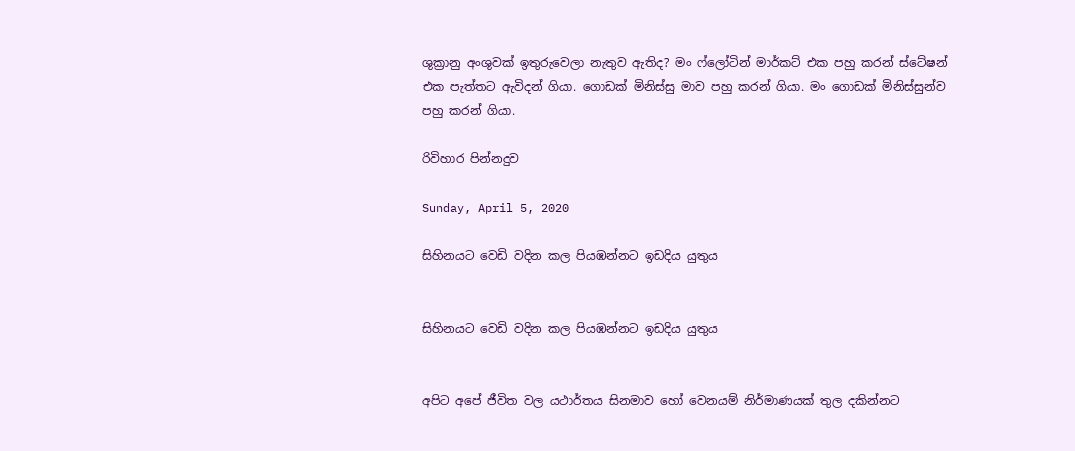ශුක්‍රානු අංශුවක් ඉතුරුවෙලා නැතුව ඇතිද? මං ෆ්ලෝටින් මාර්කට් එක පහු කරන් ස්ටේෂන් එක පැත්තට ඇවිදන් ගියා. ගොඩක් මිනිස්සු මාව පහු කරන් ගියා. මං ගොඩක් මිනිස්සුන්ව පහු කරන් ගියා.

රිවිහාර පින්නදුව

Sunday, April 5, 2020

සිහිනයට වෙඩි වදින කල පියඹන්නට ඉඩදිය යුතුය


සිහිනයට වෙඩි වදින කල පියඹන්නට ඉඩදිය යුතුය


අපිට අපේ ජීවිත වල යථාර්තය සිනමාව හෝ වෙනයම් නිර්මාණයක් තුල දකින්නට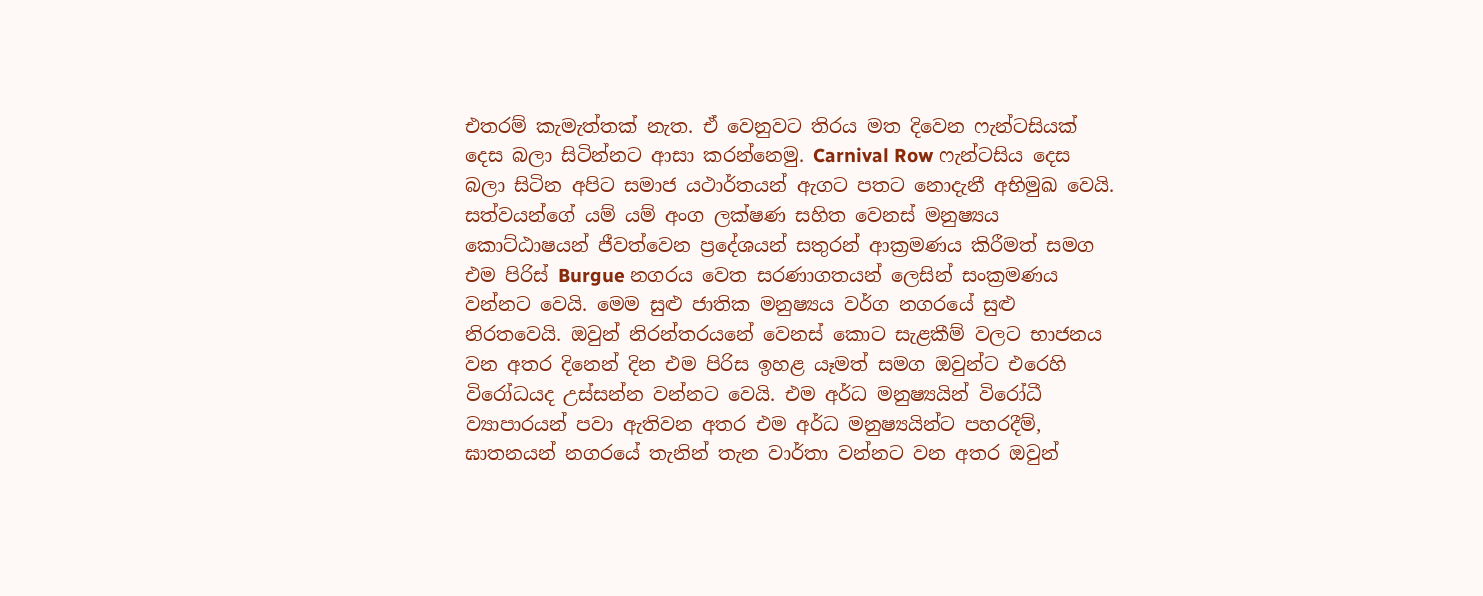එතරම් කැමැත්තක් නැත. ඒ වෙනුවට තිරය මත දිවෙන ෆැන්ටසියක් දෙස බලා සිටින්නට ආසා කරන්නෙමු. Carnival Row ෆැන්ටසිය දෙස බලා සිටින අපිට සමාජ යථාර්තයන් ඇගට පතට නොදැනී අභිමුඛ වෙයි.
සත්වයන්ගේ යම් යම් අංග ලක්ෂණ සහිත වෙනස් මනුෂ්‍යය කොට්ඨාෂයන් ජීවත්වෙන ප්‍රදේශයන් සතුරන් ආක්‍රමණය කිරීමත් සමග එම පිරිස් Burgue නගරය වෙත සරණාගතයන් ලෙසින් සංක්‍රමණය වන්නට වෙයි. මෙම සුළු ජාතික මනුෂ්‍යය වර්ග නගරයේ සුළු නිරතවෙයි. ඔවුන් නිරන්තරයනේ වෙනස් කොට සැළකීම් වලට භාජනය වන අතර දිනෙන් දින එම පිරිස ඉහළ යෑමත් සමග ඔවුන්ට එරෙහි විරෝධයද උස්සන්න වන්නට වෙයි. එම අර්ධ මනුෂ්‍යයින් විරෝධී ව්‍යාපාරයන් පවා ඇතිවන අතර එම අර්ධ මනුෂ්‍යයින්ට පහරදීම්, ඝාතනයන් නගරයේ තැනින් තැන වාර්තා වන්නට වන අතර ඔවුන්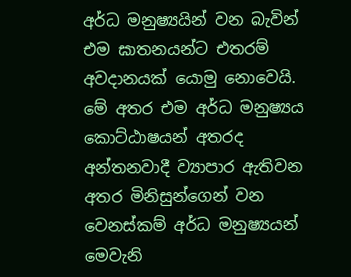අර්ධ මනුෂ්‍යයින් වන බැවින් එම ඝාතනයන්ට එතරම් අවදානයක් යොමු නොවෙයි. මේ අතර එම අර්ධ මනුෂ්‍යය කොට්ඨාෂයන් අතරද අන්තනවාදී ව්‍යාපාර ඇතිවන අතර මිනිසුන්ගෙන් වන වෙනස්කම් අර්ධ මනුෂ්‍යයන් මෙවැනි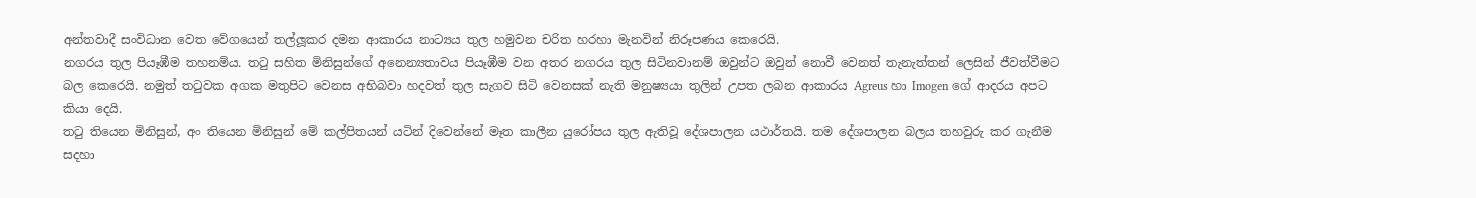අන්තවාදී සංවිධාන වෙත වේගයෙන් තල්ලූකර දමන ආකාරය නාට්‍යය තුල හමුවන චරිත හරහා මැනවින් නිරූපණය කෙරෙයි.
නගරය තුල පියෑඹීම තහනම්ය. තටු සහිත මිනිසුන්ගේ අනෙන්‍යතාවය පියෑඹීම වන අතර නගරය තුල සිටිනවානම් ඔවුන්ට ඔවුන් නොවී වෙනත් තැනැත්තන් ලෙසින් ජීවත්වීමට බල කෙරෙයි. නමුත් තටුවක අගක මතුපිට වෙනස අභිබවා හදවත් තුල සැගව සිටි වෙනසක් නැති මනුෂ්‍යයා තුලින් උපත ලබන ආකාරය Agreus හා Imogen ගේ ආදරය අපට කියා දෙයි.
තටු තියෙන මිනිසුන්, අං තියෙන මිනිසුන් මේ කල්පිතයන් යටින් දිවෙන්නේ මෑත කාලීන යුරෝපය තුල ඇතිවූ දේශපාලන යථාර්තයි. තම දේශපාලන බලය තහවුරු කර ගැනීම සදහා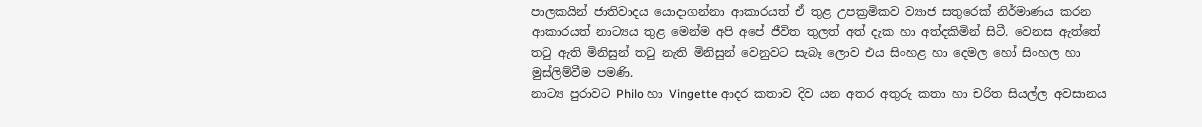පාලකයින් ජාතිවාදය යොදාගන්නා ආකාරයත් ඒ තුළ උපක්‍රමිකව ව්‍යාජ සතුරෙක් නිර්මාණය කරන ආකාරයත් නාට්‍යය තුළ මෙන්ම අපි අපේ ජීවිත තුලත් අත් දැක හා අත්දකිමින් සිටී. වෙනස ඇත්තේ තටු ඇති මිනිසුන් තටු නැති මිනිසුන් වෙනුවට සැබෑ ලොව එය සිංහළ හා දෙමල හෝ සිංහල හා මුස්ලිම්වීම පමණි.
නාට්‍ය පුරාවට Philo හා Vingette ආදර කතාව දිව යන අතර අතුරු කතා හා චරිත සියල්ල අවසානය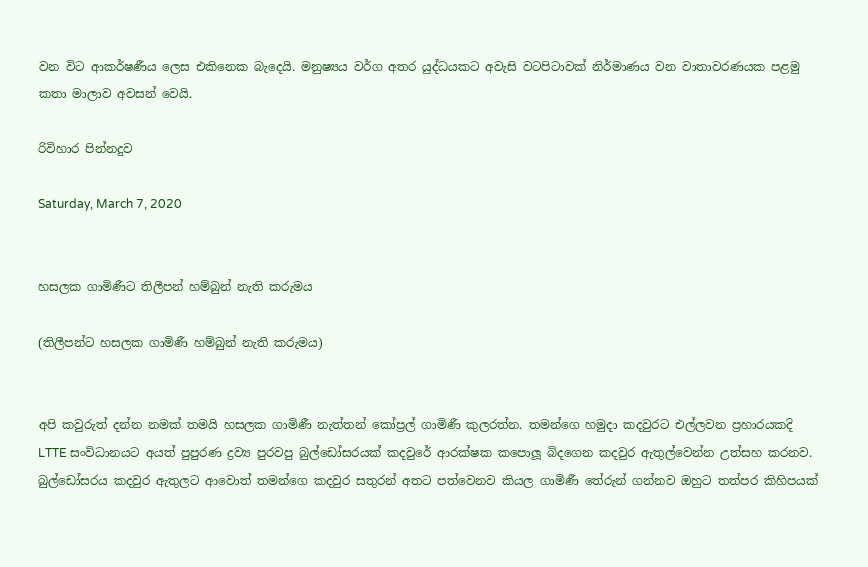වන විට ආකර්ෂණීය ලෙස එකිනෙක බැදෙයි. මනුෂ්‍යය වර්ග අතර යුද්ධයකට අවැසි වටපිටාවක් නිර්මාණය වන වාතාවරණයක පළමු කතා මාලාව අවසන් වෙයි.

රිවිහාර පින්නදුව

Saturday, March 7, 2020


හසලක ගාමිණීට තිලීපන් හම්බුන් නැති කරුමය

(තිලීපන්ට හසලක ගාමිණී හම්බුන් නැති කරුමය)


අපි කවුරුත් දන්න නමක් තමයි හසලක ගාමිණී නැත්තන් කෝප්‍රල් ගාමිණී කුලරත්න. තමන්ගෙ හමුදා කදවුරට එල්ලවන ප්‍රහාරයකදි LTTE සංවිධානයට අයත් පුපුරණ ද්‍රව්‍ය පුරවපු බුල්ඩෝසරයක් කදවුරේ ආරක්ෂක කපොලූ බිදගෙන කදවුර ඇතුල්වෙන්න උත්සහ කරනව. බුල්ඩෝසරය කදවුර ඇතුලට ආවොත් තමන්ගෙ කදවුර සතුරන් අතට පත්වෙනව කියල ගාමිණී තේරුන් ගන්නව ඔහුට තත්පර කිහිපයක්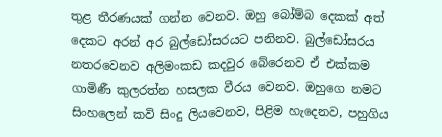තුළ තීරණයක් ගන්න වෙනව. ඔහු බෝම්බ දෙකක් අත් දෙකට අරන් අර බුල්ඩෝසරයට පනිනව. බුල්ඩෝසරය නතරවෙනව අලිමංකඩ කදවුර බේරෙනව ඒ එක්කම ගාමිණී කුලරත්න හසලක වීරය වෙනව. ඔහුගෙ නමට සිංහලෙන් කවි සිංදු ලියවෙනව, පිළිම හැදෙනව, පහුගිය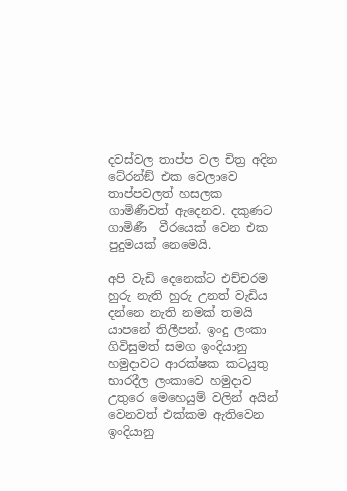දවස්වල තාප්ප වල චිත්‍ර අදින ටේ‍රන්ඞ් එක වෙලාවෙ තාප්පවලත් හසලක ගාමිණීවත් ඇදෙනව. දකුණට ගාමිණී  වීරයෙක් වෙන එක පුදුමයක් නෙමෙයි.

අපි වැඩි දෙනෙක්ට එච්චරම හුරු නැති හුරු උනත් වැඩිය දන්නෙ නැති නමක් තමයි යාපනේ තිලීපන්. ඉංදු ලංකා ගිවිසුමත් සමග ඉංදියානු හමුදාවට ආරක්ෂක කටයුතු භාරදීල ලංකාවෙ හමුදාව උතුරෙ මෙහෙයුම් වලින් අයින් වෙනවත් එක්කම ඇතිවෙන ඉංදියානු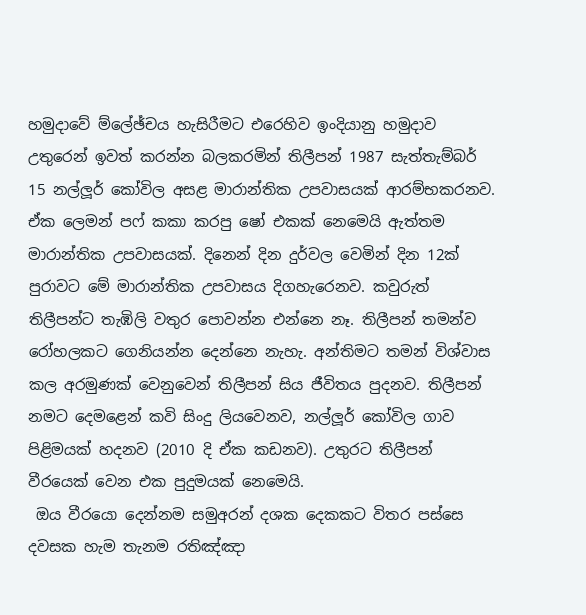හමුදාවේ ම්ලේඡ්චය හැසිරීමට එරෙහිව ඉංදියානු හමුදාව උතුරෙන් ඉවත් කරන්න බලකරමින් තිලීපන් 1987 සැත්තැම්බර් 15 නල්ලූර් කෝවිල අසළ මාරාන්තික උපවාසයක් ආරම්භකරනව. ඒක ලෙමන් පෆ් කකා කරපු ෂෝ එකක් නෙමෙයි ඇත්තම මාරාන්තික උපවාසයක්. දිනෙන් දින දුර්වල වෙමින් දින 12ක් පුරාවට මේ මාරාන්තික උපවාසය දිගහැරෙනව. කවුරුත් තිලීපන්ට තැඹිලි වතුර පොවන්න එන්නෙ නෑ. තිලීපන් තමන්ව රෝහලකට ගෙනියන්න දෙන්නෙ නැහැ. අන්තිමට තමන් විශ්වාස කල අරමුණක් වෙනුවෙන් තිලීපන් සිය ජීවිතය පුදනව. තිලීපන් නමට දෙමළෙන් කවි සිංදු ලියවෙනව, නල්ලූර් කෝවිල ගාව පිළිමයක් හදනව (2010 දි ඒක කඩනව). උතුරට තිලීපන් වීරයෙක් වෙන එක පුදුමයක් නෙමෙයි.
 ඔය වීරයො දෙන්නම සමුඅරන් දශක දෙකකට විතර පස්සෙ දවසක හැම තැනම රතිඤ්ඤා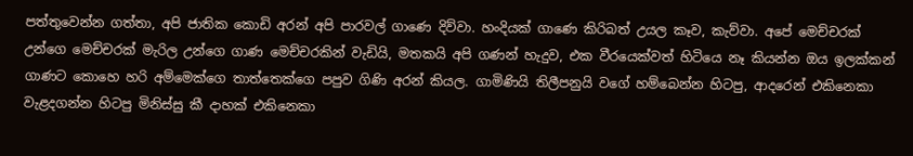පත්තුවෙන්න ගත්තා, අපි ජාතික කොඩි අරන් අපි පාරවල් ගාණෙ දිව්වා. හංදියක් ගාණෙ කිරිබත් උයල කෑව, කැව්වා. අපේ මෙච්චරක් උන්ගෙ මෙච්චරක් මැරිල උන්ගෙ ගාණ මෙච්චරකින් වැඩියි, මතකයි අපි ගණන් හැදුව, එක වීරයෙක්වත් හිටියෙ නෑ කියන්න ඔය ඉලක්කන් ගාණට කොහෙ හරි අම්මෙක්ගෙ තාත්තෙක්ගෙ පපුව ගිණි අරන් කියල. ගාමිණියි තිලීපනුයි වගේ හම්බෙන්න හිටපු, ආදරෙන් එකිනෙකා වැළදගන්න හිටපු මිනිස්සු කී දාහක් එකිනෙකා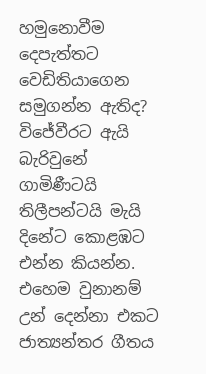හමුනොවීම දෙපැත්තට වෙඩිතියාගෙන සමුගන්න ඇතිද? විජේවීරට ඇයි බැරිවුනේ ගාමිණීටයි තිලීපන්ටයි මැයි දිනේට කොළඹට එන්න කියන්න. එහෙම වුනානම් උන් දෙන්නා එකට ජාත්‍යන්තර ගීතය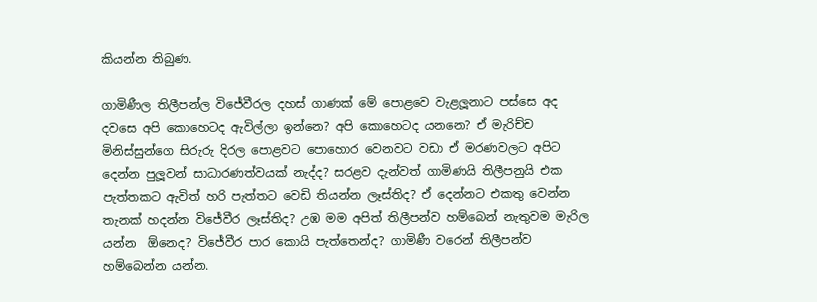කියන්න තිබුණ.

ගාමිණීල තිලීපන්ල විජේවීරල දහස් ගාණක් මේ පොළවෙ වැළලූනාට පස්සෙ අද දවසෙ අපි කොහෙටද ඇවිල්ලා ඉන්නෙ? අපි කොහෙටද යනනෙ? ඒ මැරිච්ච මිනිස්සුන්ගෙ සිරුරු දිරල පොළවට පොහොර වෙනවට වඩා ඒ මරණවලට අපිට දෙන්න පුලූවන් සාධාරණත්වයක් නැද්ද? සරළව දැන්වත් ගාමිණයි තිලීපනුයි එක පැත්තකට ඇවිත් හරි පැත්තට වෙඩි තියන්න ලෑස්තිද? ඒ දෙන්නට එකතු වෙන්න තැනක් හදන්න විජේවීර ලෑස්තිද? උඹ මම අපිත් තිලීපන්ව හම්බෙන් නැතුවම මැරිල යන්න  ඕනෙද? විජේවීර පාර කොයි පැත්තෙන්ද? ගාමිණී වරෙන් තිලීපන්ව හම්බෙන්න යන්න.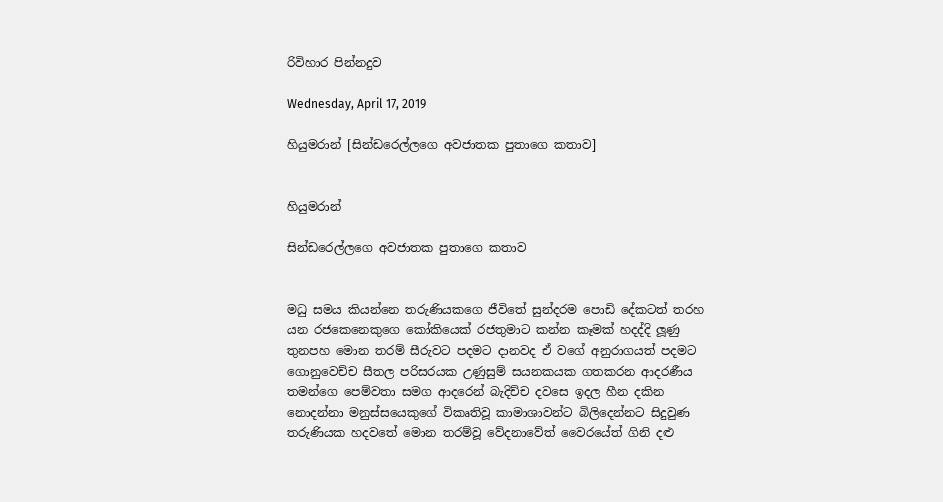රිවිහාර පින්නදුව

Wednesday, April 17, 2019

හියුමරාන් [සින්ඩරෙල්ලගෙ අවජාතක පුතාගෙ කතාව]


හියුමරාන්

සින්ඩරෙල්ලගෙ අවජාතක පුතාගෙ කතාව


මධු සමය කියන්නෙ තරුණියකගෙ ජීවිතේ සුන්දරම පොඩි දේකටත් තරහ යන රජකෙනෙකුගෙ කෝකියෙක් රජතුමාට කන්න කෑමක් හදද්දි ලූණු තුනපහ මොන තරම් සීරුවට පදමට දානවද ඒ වගේ අනුරාගයත් පදමට ගොනුවෙච්ච සීතල පරිසරයක උණුසුම් සයනකයක ගතකරන ආදරණීය තමන්ගෙ පෙම්වතා සමග ආදරෙන් බැදිච්ච දවසෙ ඉදල හීන දකින නොදන්නා මනුස්සයෙකුගේ විකෘතිවූ කාමාශාවන්ට බිලිදෙන්නට සිදුවුණ තරුණියක හදවතේ මොන තරම්වූ වේදනාවේත් වෛරයේත් ගිනි දළු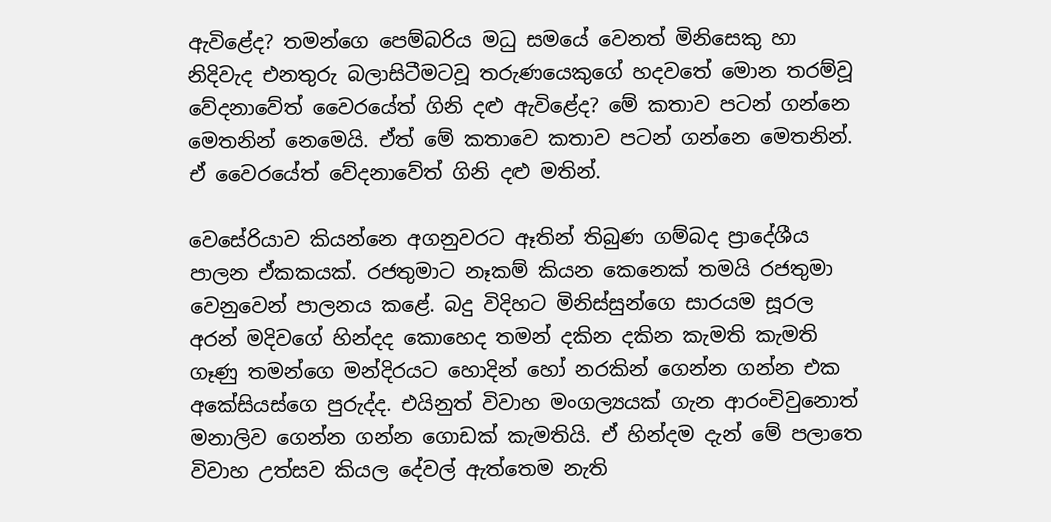ඇවිළේද? තමන්ගෙ පෙම්බරිය මධු සමයේ වෙනත් මිනිසෙකු හා නිදිවැද එනතුරු බලාසිටීමටවූ තරුණයෙකුගේ හදවතේ මොන තරම්වූ වේදනාවේත් වෛරයේත් ගිනි දළු ඇවිළේද? මේ කතාව පටන් ගන්නෙ මෙතනින් නෙමෙයි. ඒත් මේ කතාවෙ කතාව පටන් ගන්නෙ මෙතනින්. ඒ වෛරයේත් වේදනාවේත් ගිනි දළු මතින්.

වෙසේරියාව කියන්නෙ අගනුවරට ඈතින් තිබුණ ගම්බද ප්‍රාදේශීය පාලන ඒකකයක්. රජතුමාට නෑකම් කියන කෙනෙක් තමයි රජතුමා වෙනුවෙන් පාලනය කළේ. බදු විදිහට මිනිස්සුන්ගෙ සාරයම සූරල අරන් මදිවගේ හින්දද කොහෙද තමන් දකින දකින කැමති කැමති ගෑණු තමන්ගෙ මන්දිරයට හොදින් හෝ නරකින් ගෙන්න ගන්න එක අකේසියස්ගෙ පුරුද්ද. එයිනුත් විවාහ මංගල්‍යයක් ගැන ආරංචිවුනොත් මනාලිව ගෙන්න ගන්න ගොඩක් කැමතියි. ඒ හින්දම දැන් මේ පලාතෙ විවාහ උත්සව කියල දේවල් ඇත්තෙම නැති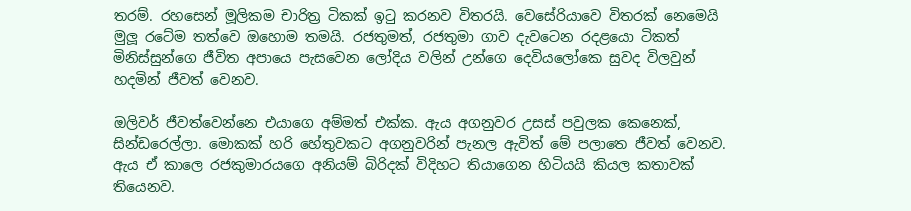තරම්. රහසෙන් මූලිකම චාරිත්‍ර ටිකක් ඉටු කරනව විතරයි. වෙසේරියාවෙ විතරක් නෙමෙයි මුලූ රටේම තත්වෙ ඔහොම තමයි. රජතුමත්, රජතුමා ගාව දැවටෙන රදළයො ටිකත් මිනිස්සුන්ගෙ ජීවිත අපායෙ පැසවෙන ලෝදිය වලින් උන්ගෙ දෙවියලෝකෙ සුවද විලවුන් හදමින් ජීවත් වෙනව.

ඔලිවර් ජීවත්වෙන්නෙ එයාගෙ අම්මත් එක්ක. ඇය අගනුවර උසස් පවුලක කෙනෙක්, සින්ඩරෙල්ලා. මොකක් හරි හේතුවකට අගනුවරින් පැනල ඇවිත් මේ පලාතෙ ජීවත් වෙනව. ඇය ඒ කාලෙ රජකුමාරයගෙ අනියම් බිරිදක් විදිහට තියාගෙන හිටියයි කියල කතාවක් තියෙනව.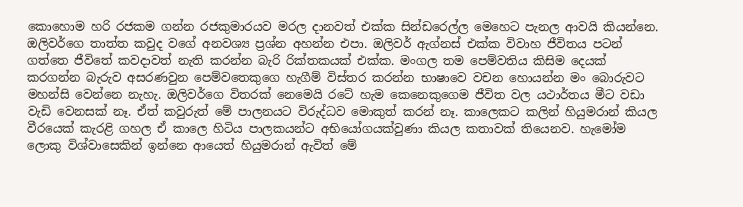කොහොම හරි රජකම ගන්න රජකුමාරයව මරල දානවත් එක්ක සින්ඩරෙල්ල මෙහෙට පැනල ආවයි කියන්නෙ. ඔලිවර්ගෙ තාත්ත කවුද වගේ අනවශ්‍ය ප්‍රශ්න අහන්න එපා. ඔලිවර් ඇග්නස් එක්ක විවාහ ජීවිතය පටන් ගත්තෙ ජීවිතේ කවදාවත් නැති කරන්න බැරි රික්තකයක් එක්ක. මංගල තම පෙම්වතිය කිසිම දෙයක් කරගන්න බැරුව අසරණවුන පෙම්වතෙකුගෙ හැගීම් විස්තර කරන්න භාෂාවෙ වචන හොයන්න මං බොරුවට මහන්සි වෙන්නෙ නැහැ. ඔලිවර්ගෙ විතරක් නෙමෙයි රටේ හැම කෙනෙකුගෙම ජීවිත වල යථාර්තය මීට වඩා වැඩි වෙනසක් නෑ. ඒත් කවුරුත් මේ පාලනයට විරුද්ධව මොකුත් කරන් නෑ. කාලෙකට කලින් හියුමරාන් කියල වීරයෙක් කැරළි ගහල ඒ කාලෙ හිටිය පාලකයන්ට අභියෝගයක්වුණා කියල කතාවක් තියෙනව. හැමෝම ලොකු විශ්වාසෙකින් ඉන්නෙ ආයෙත් හියුමරාන් ඇවිත් මේ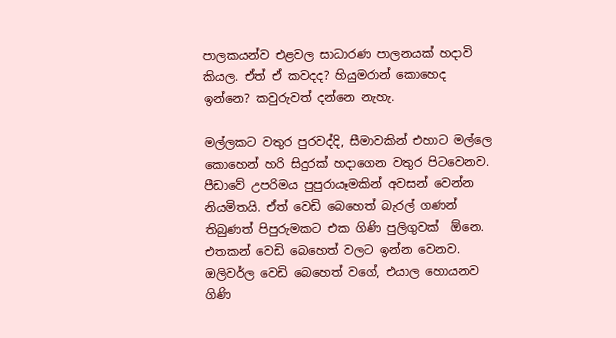පාලකයන්ව එළවල සාධාරණ පාලනයක් හදාවි කියල. ඒත් ඒ කවදද? හියුමරාන් කොහෙද ඉන්නෙ? කවුරුවත් දන්නෙ නැහැ.

මල්ලකට වතුර පුරවද්දි, සීමාවකින් එහාට මල්ලෙ කොහෙන් හරි සිදුරක් හදාගෙන වතුර පිටවෙනව. පීඩාවේ උපරිමය පුපුරායෑමකින් අවසන් වෙන්න නියමිතයි. ඒත් වෙඩි බෙහෙත් බැරල් ගණන් තිබුණත් පිපුරුමකට එක ගිණි පුලිගුවක්  ඕනෙ. එතකන් වෙඩි බෙහෙත් වලට ඉන්න වෙනව. ඔලිවර්ල වෙඩි බෙහෙත් වගේ, එයාල හොයනව ගිණි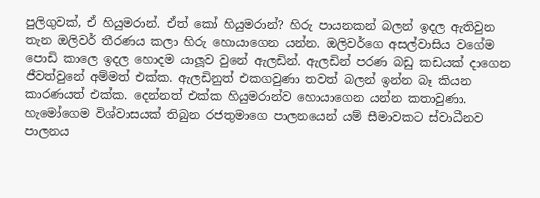පුලිගුවක්, ඒ හියුමරාන්. ඒත් කෝ හියුමරාන්? හිරු පායනකන් බලන් ඉදල ඇතිවුන තැන ඔලිවර් තීරණය කලා හිරු හොයාගෙන යන්න. ඔලිවර්ගෙ අසල්වාසිය වගේම පොඩි කාලෙ ඉදල හොදම යාලූව වුනේ ඇලඩින්. ඇලඩින් පරණ බඩු කඩයක් දාගෙන ජීවත්වුනේ අම්මත් එක්ක. ඇලඩිනුත් එකගවුණා තවත් බලන් ඉන්න බෑ කියන කාරණයත් එක්ක. දෙන්නත් එක්ක හියුමරාන්ව හොයාගෙන යන්න කතාවුණා. හැමෝගෙම විශ්වාසයක් තිබුන රජතුමාගෙ පාලනයෙන් යම් සීමාවකට ස්වාධීනව පාලනය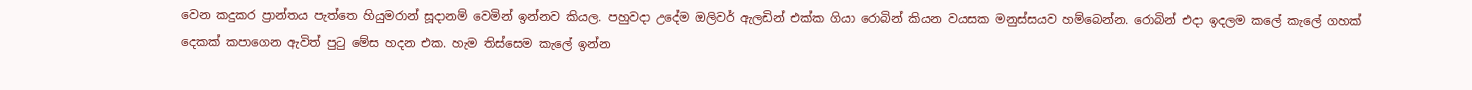වෙන කදුකර ප්‍රාන්තය පැත්තෙ හියුමරාන් සූදානම් වෙමින් ඉන්නව කියල. පහුවදා උදේම ඔලිවර් ඇලඩින් එක්ක ගියා රොබින් කියන වයසක මනුස්සයව හම්බෙන්න. රොබින් එදා ඉදලම කලේ කැලේ ගහක් දෙකක් කපාගෙන ඇවිත් පුටු මේස හදන එක. හැම තිස්සෙම කැලේ ඉන්න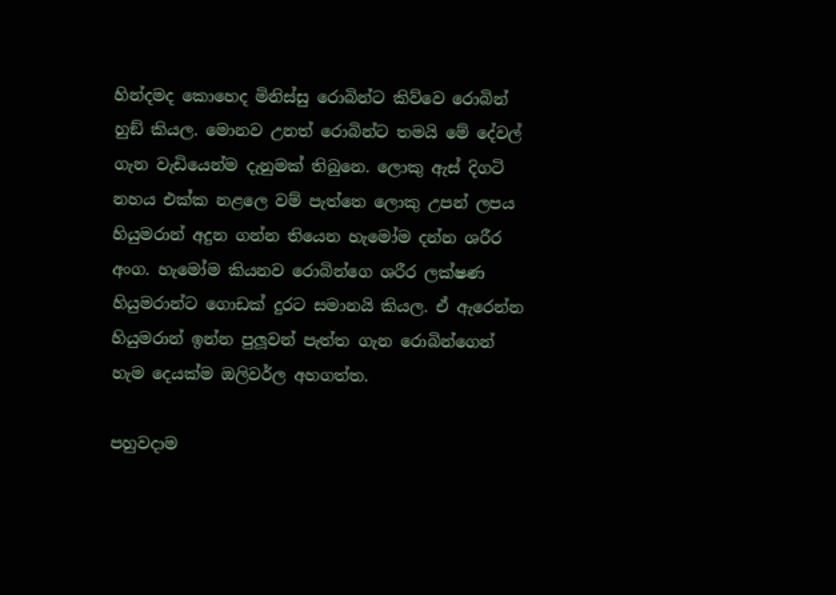හින්දමද කොහෙද මිනිස්සු රොබින්ට කිව්වෙ රොබින් හුඞ් කියල. මොනව උනත් රොබින්ට තමයි මේ දේවල් ගැන වැඩියෙන්ම දැනුමක් තිබුනෙ. ලොකු ඇස් දිගටි නහය එක්ක නළලෙ වම් පැත්තෙ ලොකු උපන් ලපය හියුමරාන් අදුන ගන්න තියෙන හැමෝම දන්න ශරීර අංග. හැමෝම කියනව රොබින්ගෙ ශරීර ලක්ෂණ හියුමරාන්ට ගොඩක් දුරට සමානයි කියල. ඒ ඇරෙන්න හියුමරාන් ඉන්න පුලූවන් පැත්ත ගැන රොබින්ගෙන් හැම දෙයක්ම ඔලිවර්ල අහගත්ත.

පහුවදාම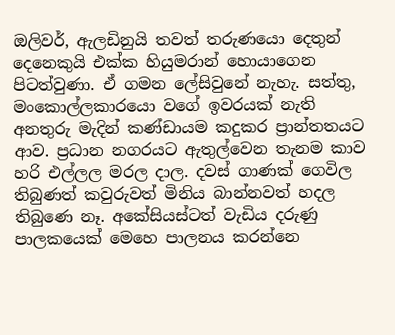ඔලිවර්, ඇලඩිනුයි තවත් තරුණයො දෙතුන් දෙනෙකුයි එක්ක හියුමරාන් හොයාගෙන පිටත්වුණා. ඒ ගමන ලේසිවුනේ නැහැ. සත්තු, මංකොල්ලකාරයො වගේ ඉවරයක් නැති අනතුරු මැදින් කණ්ඩායම කදුකර ප්‍රාන්තතයට ආව. ප්‍රධාන නගරයට ඇතුල්වෙන තැනම කාව හරි එල්ලල මරල දාල. දවස් ගාණක් ගෙවිල තිබුණත් කවුරුවත් මිනිය බාන්නවත් හදල තිබුණෙ නෑ. අකේසියස්ටත් වැඩිය දරුණු පාලකයෙක් මෙහෙ පාලනය කරන්නෙ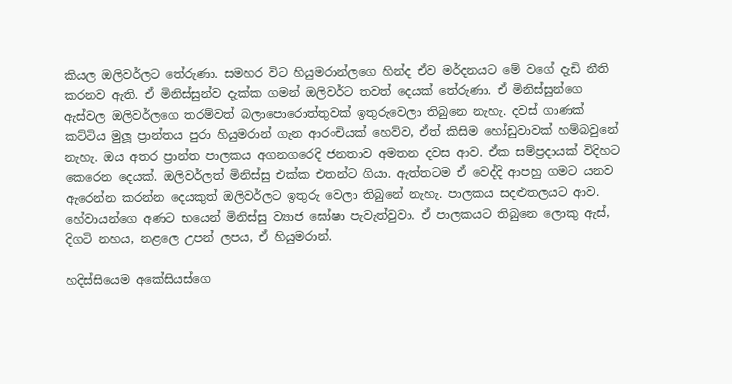කියල ඔලිවර්ලට තේරුණා. සමහර විට හියුමරාන්ලගෙ හින්ද ඒව මර්දනයට මේ වගේ දැඩි නීති කරනව ඇති. ඒ මිනිස්සුන්ව දැක්ක ගමන් ඔලිවර්ට තවත් දෙයක් තේරුණා. ඒ මිනිස්සුන්ගෙ ඇස්වල ඔලිවර්ලගෙ තරම්වත් බලාපොරොත්තුවක් ඉතුරුවෙලා තිබුනෙ නැහැ. දවස් ගාණක් කට්ටිය මුලූ ප්‍රාන්තය පුරා හියුමරාන් ගැන ආරංචියක් හෙව්ව, ඒත් කිසිම හෝඩුවාවක් හම්බවුනේ නැහැ. ඔය අතර ප්‍රාන්ත පාලකය අගනගරෙදි ජනතාව අමතන දවස ආව. ඒක සම්ප්‍රදායක් විදිහට කෙරෙන දෙයක්. ඔලිවර්ලත් මිනිස්සු එක්ක එතන්ට ගියා. ඇත්තටම ඒ වෙද්දි ආපහු ගමට යනව ඇරෙන්න කරන්න දෙයකුත් ඔලිවර්ලට ඉතුරු වෙලා තිබුනේ නැහැ. පාලකය සදළුතලයට ආව. හේවායන්ගෙ අණට භයෙන් මිනිස්සු ව්‍යාජ ඝෝෂා පැවැත්වුවා. ඒ පාලකයට තිබුනෙ ලොකු ඇස්, දිගටි නහය, නළලෙ උපන් ලපය, ඒ හියුමරාන්.

හදිස්සියෙම අකේසියස්ගෙ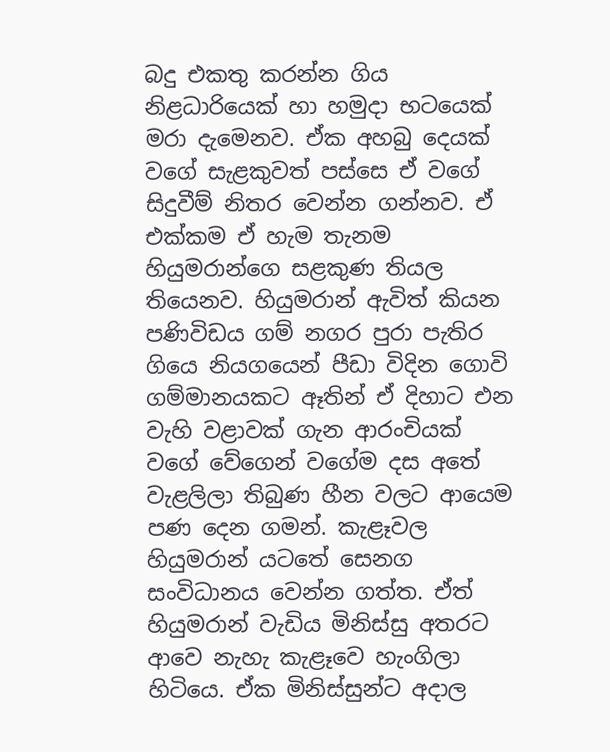බදු එකතු කරන්න ගිය නිළධාරියෙක් හා හමුදා භටයෙක් මරා දැමෙනව. ඒක අහබු දෙයක් වගේ සැළකුවත් පස්සෙ ඒ වගේ සිදුවීම් නිතර වෙන්න ගන්නව. ඒ එක්කම ඒ හැම තැනම හියුමරාන්ගෙ සළකුණ තියල තියෙනව. හියුමරාන් ඇවිත් කියන පණිවිඩය ගම් නගර පුරා පැතිර ගියෙ නියගයෙන් පීඩා විදින ගොවි ගම්මානයකට ඈතින් ඒ දිහාට එන වැහි වළාවක් ගැන ආරංචියක් වගේ වේගෙන් වගේම දස අතේ වැළලිලා තිබුණ හීන වලට ආයෙම පණ දෙන ගමන්. කැළෑවල හියුමරාන් යටතේ සෙනග සංවිධානය වෙන්න ගත්ත. ඒත් හියුමරාන් වැඩිය මිනිස්සු අතරට ආවෙ නැහැ කැළෑවෙ හැංගිලා හිටියෙ. ඒක මිනිස්සුන්ට අදාල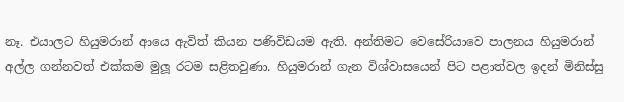නෑ. එයාලට හියුමරාන් ආයෙ ඇවිත් කියන පණිවිඩයම ඇති. අන්තිමට වෙසේරියාවෙ පාලනය හියුමරාන් අල්ල ගන්නවත් එක්කම මුලූ රටම සළිතවුණා. හියුමරාන් ගැන විශ්වාසයෙන් පිට පළාත්වල ඉදන් මිනිස්සු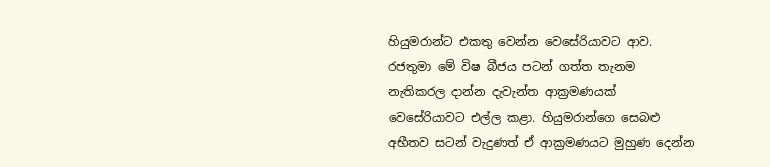හියුමරාන්ට එකතු වෙන්න වෙසේරියාවට ආව. රජතුමා මේ විෂ බීජය පටන් ගත්ත තැනම නැතිකරල දාන්න දැවැන්ත ආක්‍රමණයක් වෙසේරියාවට එල්ල කළා. හියුමරාන්ගෙ සෙබළු අභීතව සටන් වැදුණත් ඒ ආක්‍රමණයට මුහුණ දෙන්න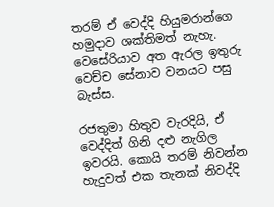තරම් ඒ වෙද්දි හියුමරාන්ගෙ හමුදාව ශක්තිමත් නැහැ. වෙසේරියාව අත ඇරල ඉතුරු වෙච්ච සේනාව වනයට පසු බැස්ස.

රජතුමා හිතුව වැරදියි, ඒ වෙද්දිත් ගිනි දළු නැගිල ඉවරයි. කොයි තරම් නිවන්න හැදුවත් එක තැනක් නිවද්දි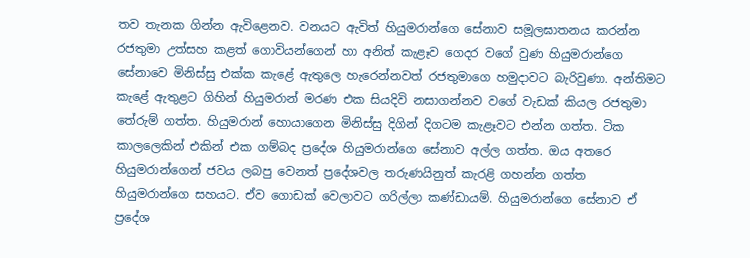තව තැනක ගින්න ඇවිළෙනව. වනයට ඇවිත් හියුමරාන්ගෙ සේනාව සමූලඝාතනය කරන්න රජතුමා උත්සහ කළත් ගොවියන්ගෙන් හා අනිත් කැළෑව ගෙදර වගේ වුණ හියුමරාන්ගෙ සේනාවෙ මිනිස්සු එක්ක කැළේ ඇතුලෙ හැරෙන්නවත් රජතුමාගෙ හමුදාවට බැරිවුණා. අන්තිමට කැළේ ඇතුළට ගිහින් හියුමරාන් මරණ එක සියදිවි නසාගන්නව වගේ වැඩක් කියල රජතුමා තේරුම් ගත්ත. හියුමරාන් හොයාගෙන මිනිස්සු දිගින් දිගටම කැළෑවට එන්න ගත්ත. ටික කාලලෙකින් එකින් එක ගම්බද ප්‍රදේශ හියුමරාන්ගෙ සේනාව අල්ල ගත්ත. ඔය අතරෙ හියුමරාන්ගෙන් ජවය ලබපු වෙනත් ප්‍රදේශවල තරුණයිනුත් කැරළි ගහන්න ගත්ත හියුමරාන්ගෙ සහයට. ඒව ගොඩක් වෙලාවට ගරිල්ලා කණ්ඩායම්. හියුමරාන්ගෙ සේනාව ඒ ප්‍රදේශ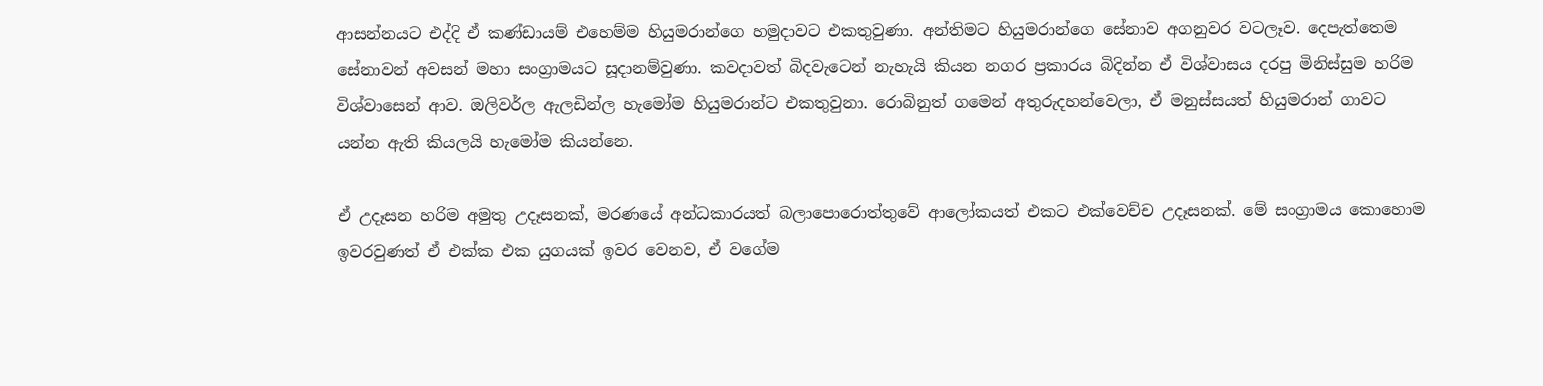ආසන්නයට එද්දි ඒ කණ්ඩායම් එහෙම්ම හියුමරාන්ගෙ හමුදාවට එකතුවුණා. අන්තිමට හියුමරාන්ගෙ සේනාව අගනුවර වටලෑව. දෙපැත්තෙම සේනාවන් අවසන් මහා සංග්‍රාමයට සූදානම්වුණා. කවදාවත් බිදවැටෙන් නැහැයි කියන නගර ප්‍රකාරය බිදින්න ඒ විශ්වාසය දරපු මිනිස්සුම හරිම විශ්වාසෙන් ආව. ඔලිවර්ල ඇලඩින්ල හැමෝම හියුමරාන්ට එකතුවුනා. රොබිනුත් ගමෙන් අතුරුදහන්වෙලා, ඒ මනුස්සයත් හියුමරාන් ගාවට යන්න ඇති කියලයි හැමෝම කියන්නෙ.

ඒ උදෑසන හරිම අමුතු උදෑසනක්, මරණයේ අන්ධකාරයත් බලාපොරොත්තුවේ ආලෝකයත් එකට එක්වෙච්ච උදෑසනක්. මේ සංග්‍රාමය කොහොම ඉවරවුණත් ඒ එක්ක එක යුගයක් ඉවර වෙනව, ඒ වගේම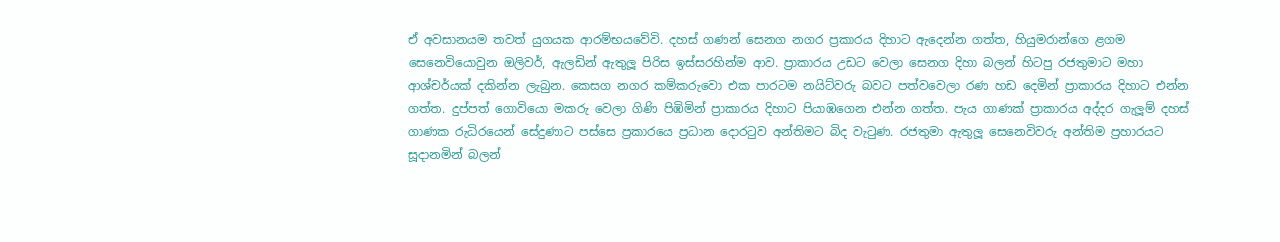ඒ අවසානයම තවත් යුගයක ආරම්භයවේවි. දහස් ගණන් සෙනග නගර ප්‍රකාරය දිහාට ඇදෙන්න ගත්ත, හියුමරාන්ගෙ ළගම සෙනෙවියොවුන ඔලිවර්, ඇලඩින් ඇතුලූ පිරිස ඉස්සරහින්ම ආව. ප්‍රාකාරය උඩට වෙලා සෙනග දිහා බලන් හිටපු රජතුමාට මහා ආශ්චර්යක් දකින්න ලැබුන. කෙසග නගර කම්කරුවො එක පාරටම නයිට්වරු බවට පත්වවෙලා රණ හඩ දෙමින් ප්‍රාකාරය දිහාට එන්න ගත්ත. දුප්පත් ගොවියො මකරු වෙලා ගිණි පිඹිමින් ප්‍රාකාරය දිහාට පියාඹගෙන එන්න ගත්ත. පැය ගාණක් ප්‍රාකාරය අද්දර ගැලූම් දහස් ගාණක රුධිරයෙන් සේදුණාට පස්සෙ ප්‍රකාරයෙ ප්‍රධාන දොරටුව අන්තිමට බිද වැටුණ. රජතුමා ඇතුලූ සෙනෙවිවරු අන්තිම ප්‍රහාරයට සූදානමින් බලන්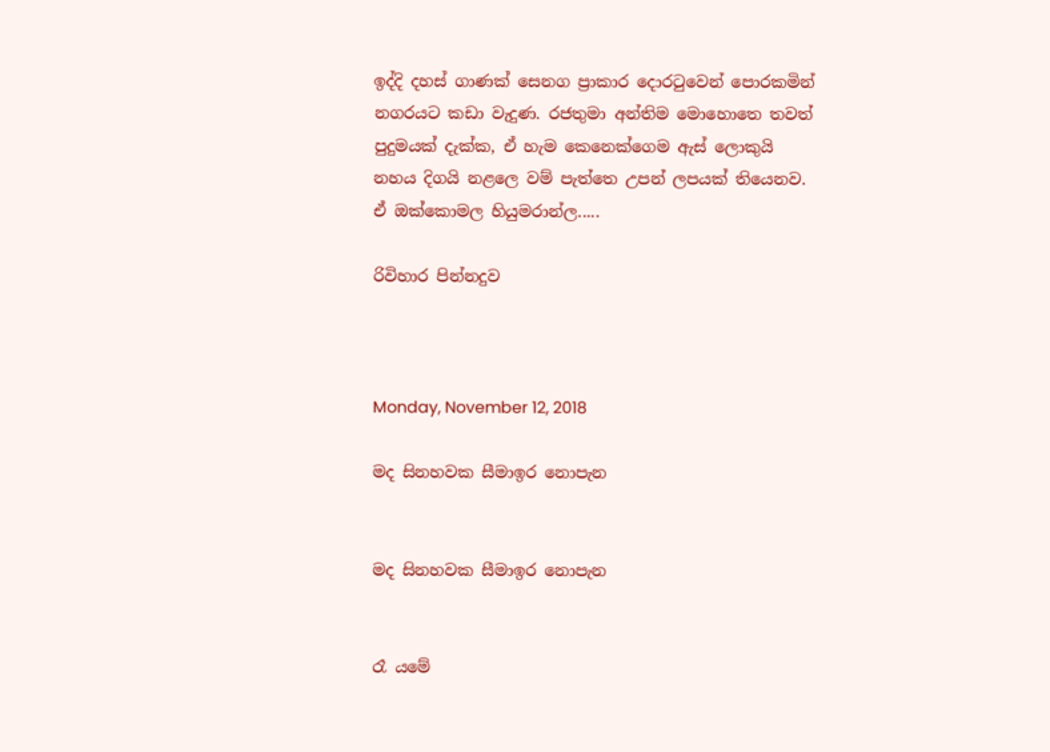ඉද්දි දහස් ගාණක් සෙනග ප්‍රාකාර දොරටුවෙන් පොරකමින් නගරයට කඩා වැදුණ. රජතුමා අන්තිම මොහොතෙ තවත් පුදුමයක් දැක්ක, ඒ හැම කෙනෙක්ගෙම ඇස් ලොකුයි නහය දිගයි නළලෙ වම් පැත්තෙ උපන් ලපයක් තියෙනව. ඒ ඔක්කොමල හියුමරාන්ල.....

රිවිහාර පින්නදුව



Monday, November 12, 2018

මද සිනහවක සීමාඉර නොපැන


මද සිනහවක සීමාඉර නොපැන


රෑ යමේ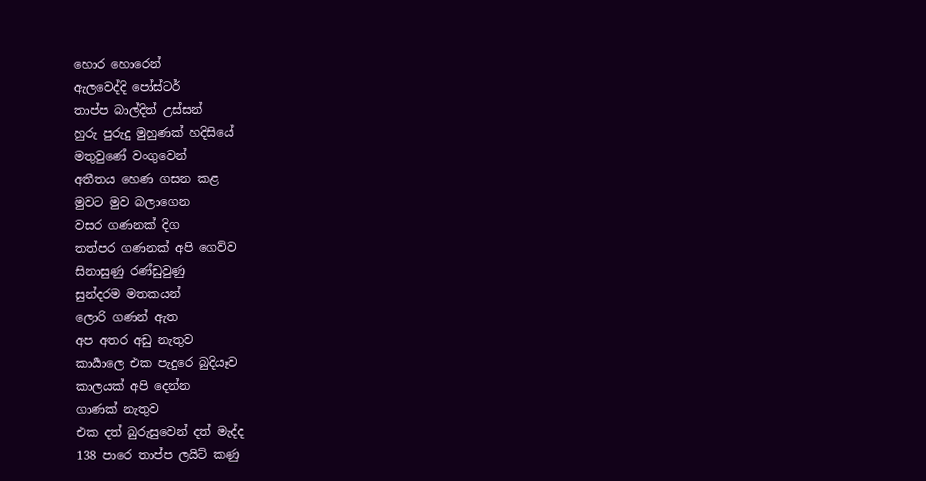හොර හොරෙන්
ඇලවෙද්දි පෝස්ටර්
තාප්ප බාල්දිත් උස්සන්
හුරු පුරුදු මුහුණක් හදිසියේ
මතුවුණේ වංගුවෙන්
අතීතය හෙණ ගසන කළ
මුවට මුව බලාගෙන
වසර ගණනක් දිග
තත්පර ගණනක් අපි ගෙව්ව
සිනාසුණු රණ්ඩුවුණු
සුන්දරම මතකයන්
ලොරි ගණන් ඇත
අප අතර අඩු නැතුව
කාර්‍යාලෙ එක පැදුරෙ බුදියෑව
කාලයක් අපි දෙන්න
ගාණක් නැතුව
එක දත් බුරුසුවෙන් දත් මැද්ද
138 පාරෙ තාප්ප ලයිට් කණු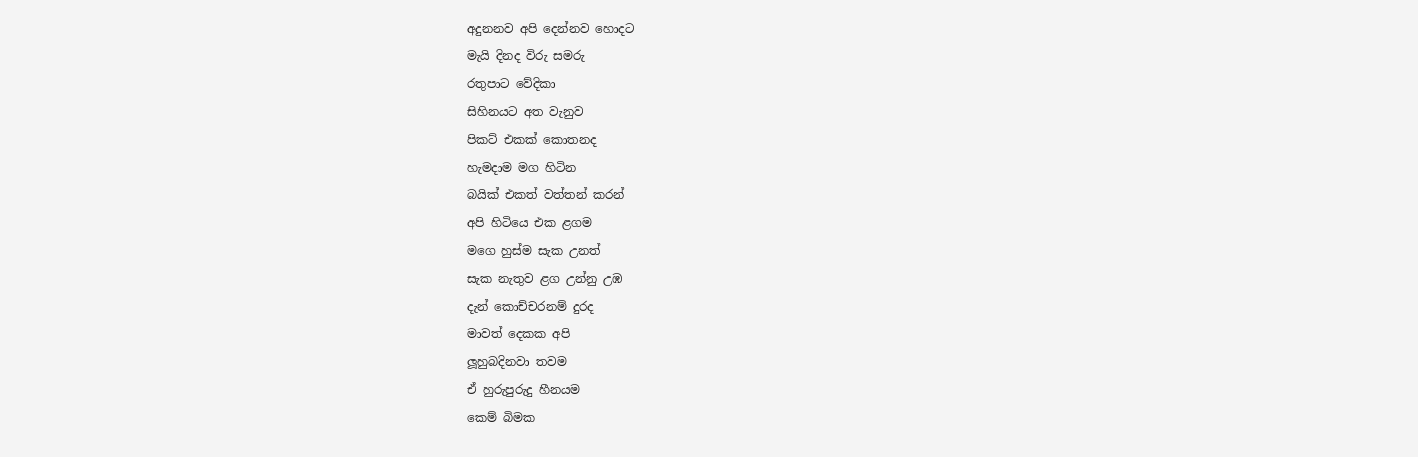අදුනනව අපි දෙන්නව හොදට
මැයි දිනද විරු සමරු
රතුපාට වේදිකා
සිහිනයට අත වැනුව
පිකට් එකක් කොතනද
හැමදාම මග හිටින
බයික් එකත් වත්තන් කරන්
අපි හිටියෙ එක ළගම
මගෙ හුස්ම සැක උනත්
සැක නැතුව ළග උන්නු උඹ
දැන් කොච්චරනම් දුරද
මාවත් දෙකක අපි
ලූහුබදිනවා තවම
ඒ හුරුපුරුදු හීනයම
කෙම් බිමක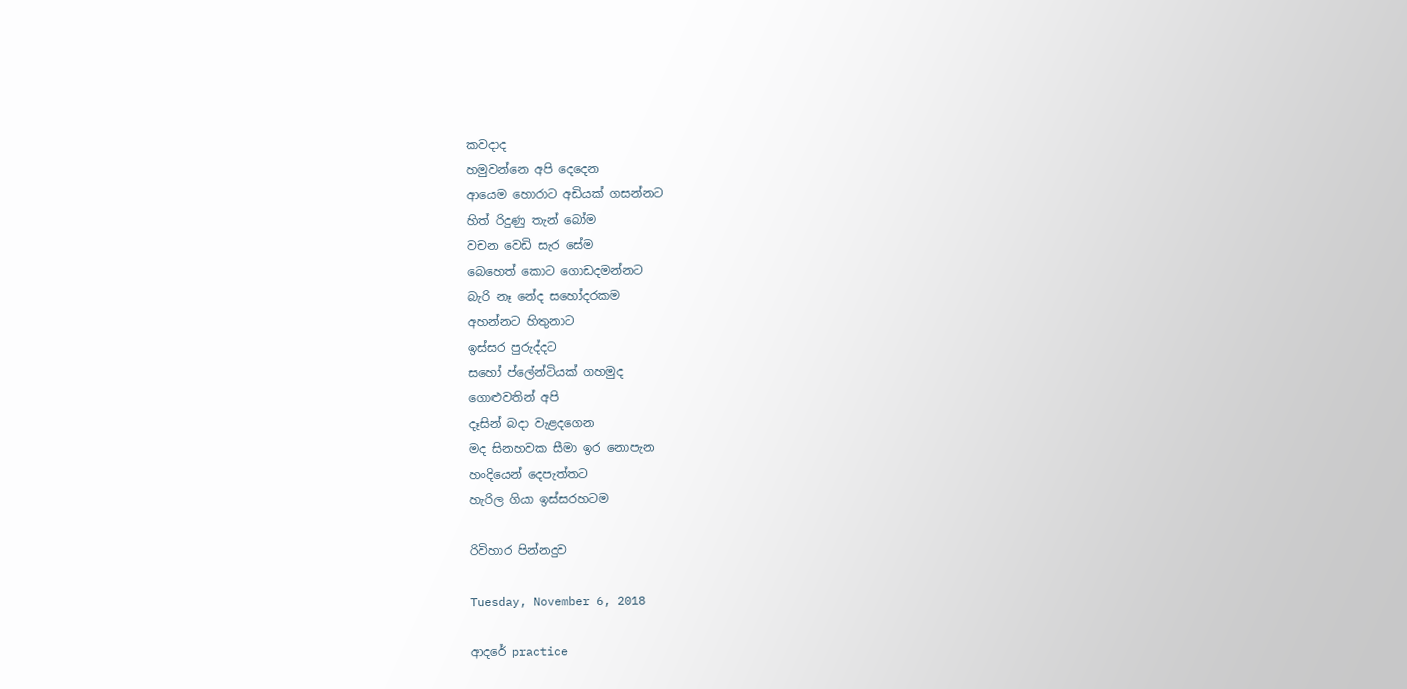කවදාද
හමුවන්නෙ අපි දෙදෙන
ආයෙම හොරාට අඩියක් ගසන්නට
හිත් රිදුණු තැන් බෝම
වචන වෙඩි සැර සේම
බෙහෙත් කොට ගොඩදමන්නට
බැරි නෑ නේද සහෝදරකම
අහන්නට හිතුනාට
ඉස්සර පුරුද්දට
සහෝ ප්ලේන්ටියක් ගහමුද
ගොළුවතින් අපි
දෑසින් බදා වැළදගෙන
මද සිනහවක සීමා ඉර නොපැන
හංදියෙන් දෙපැත්තට
හැරිල ගියා ඉස්සරහටම

රිවිහාර පින්නදුව

Tuesday, November 6, 2018

ආදරේ practice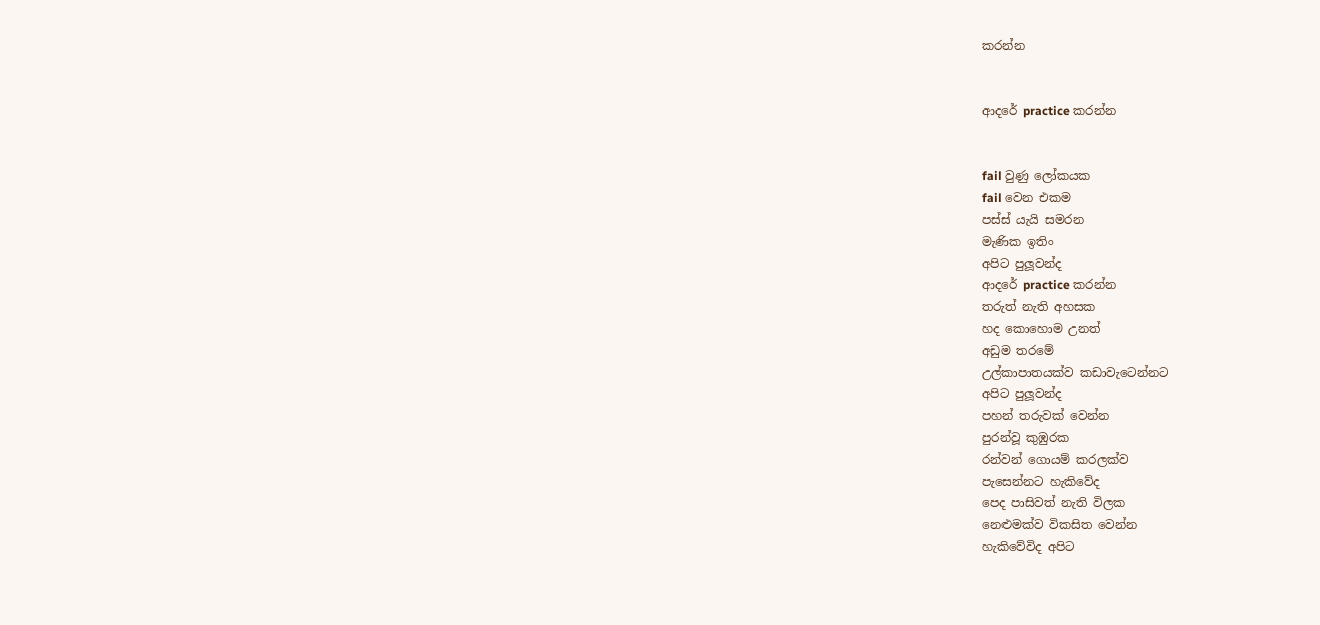කරන්න


ආදරේ practice කරන්න


fail වුණු ලෝකයක
fail වෙන එකම
පස්ස් යැයි සමරන
මැණික ඉතිං
අපිට පුලූවන්ද
ආදරේ practice කරන්න
තරුත් නැති අහසක
හද කොහොම උනත්
අඩුම තරමේ
උල්කාපාතයක්ව කඩාවැටෙන්නට
අපිට පුලූවන්ද
පහන් තරුවක් වෙන්න
පුරන්වූ කුඹුරක
රන්වන් ගොයම් කරලක්ව
පැසෙන්නට හැකිවේද
පෙද පාසිවත් නැති විලක
නෙළුමක්ව විකසිත වෙන්න
හැකිවේවිද අපිට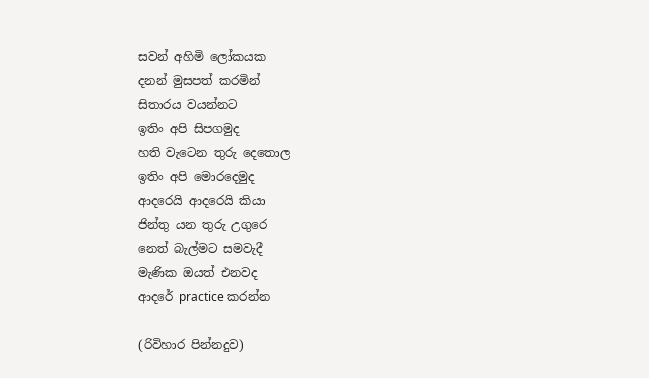සවන් අහිමි ලෝකයක
දනන් මුසපත් කරමින්
සිතාරය වයන්නට
ඉතිං අපි සිපගමුද
හති වැටෙන තුරු දෙතොල
ඉතිං අපි මොරදෙමුද
ආදරෙයි ආදරෙයි කියා
ජින්තු යන තුරු උගුරෙ
නෙත් බැල්මට සමවැදී
මැණික ඔයත් එනවද
ආදරේ practice කරන්න

(රිවිහාර පින්නදුව)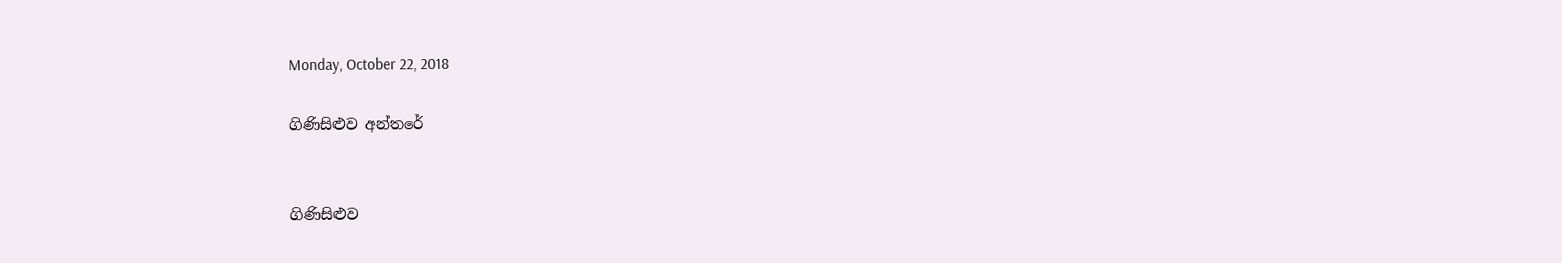Monday, October 22, 2018

ගිණිසිළුව අන්තරේ


ගිණිසිළුව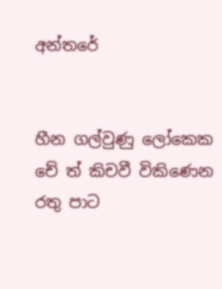අන්තරේ


හීන ගල්වුණු ලෝකෙක
චේ ත් කිචවී විකිණෙන
රතු පාට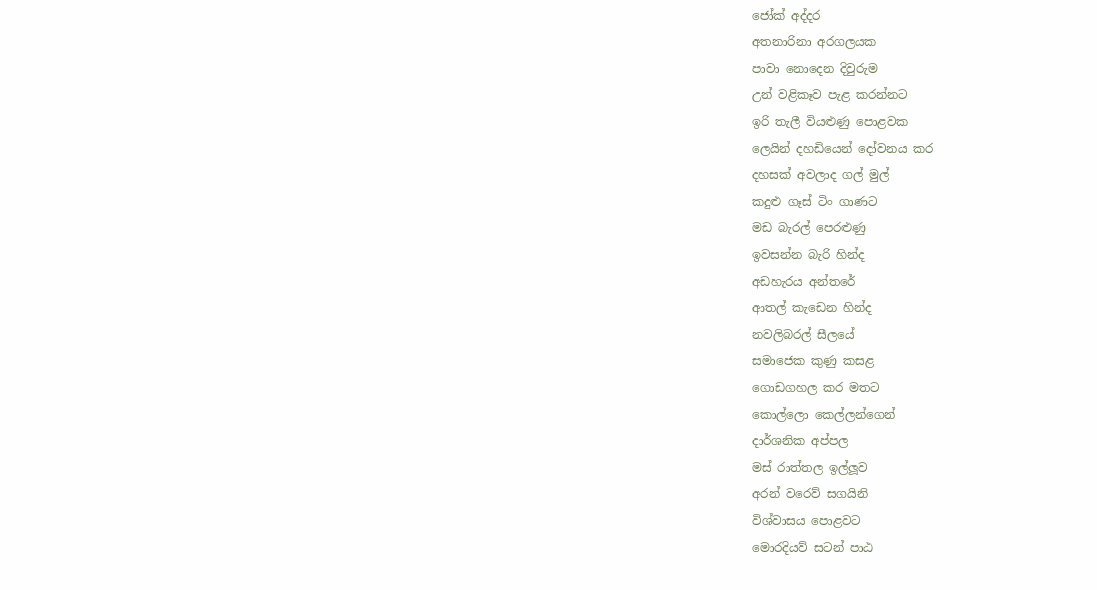ජෝක් අද්දර
අතනාරිනා අරගලයක
පාවා නොදෙන දිවුරුම
උන් වළිකෑව පැළ කරන්නට
ඉරි තැලී වියළුණු පොළවක
ලෙයින් දහඩියෙන් දෝවනය කර
දහසක් අවලාද ගල් මුල්
කදුළු ගෑස් ටිං ගාණට
මඩ බැරල් පෙරළුණු
ඉවසන්න බැරි හින්ද
අඩහැරය අන්තරේ
ආතල් කැඩෙන හින්ද
නවලිබරල් සීලයේ
සමාජෙක කුණු කසළ
ගොඩගහල කර මතට
කොල්ලො කෙල්ලන්ගෙන්
දාර්ශනික අප්පල
මස් රාත්තල ඉල්ලූව
අරන් වරෙව් සගයිනි
විශ්වාසය පොළවට
මොරදියව් සටන් පාඨ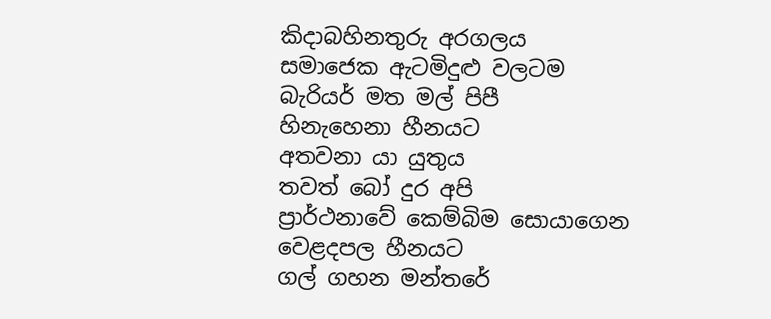කිදාබහිනතුරු අරගලය
සමාජෙක ඇටමිදුළු වලටම
බැරියර් මත මල් පිපී
හිනැහෙනා හීනයට
අතවනා යා යුතුය
තවත් බෝ දුර අපි
ප්‍රාර්ථනාවේ කෙම්බිම සොයාගෙන
වෙළදපල හීනයට
ගල් ගහන මන්තරේ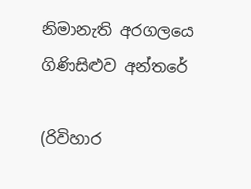නිමානැති අරගලයෙ
ගිණිසිළුව අන්තරේ

(රිවිහාර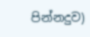පින්නදුව)